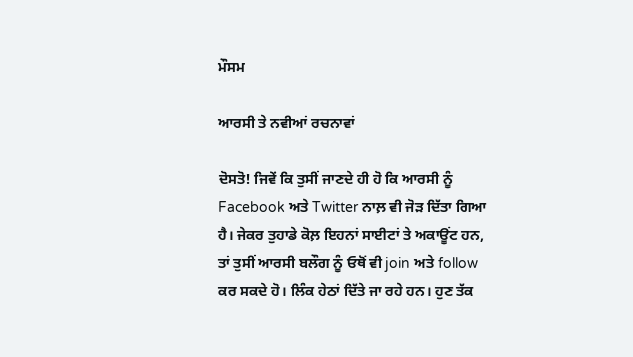ਮੌਸਮ

ਆਰਸੀ ਤੇ ਨਵੀਆਂ ਰਚਨਾਵਾਂ

ਦੋਸਤੋ! ਜਿਵੇਂ ਕਿ ਤੁਸੀਂ ਜਾਣਦੇ ਹੀ ਹੋ ਕਿ ਆਰਸੀ ਨੂੰ Facebook ਅਤੇ Twitter ਨਾਲ਼ ਵੀ ਜੋੜ ਦਿੱਤਾ ਗਿਆ ਹੈ। ਜੇਕਰ ਤੁਹਾਡੇ ਕੋਲ਼ ਇਹਨਾਂ ਸਾਈਟਾਂ ਤੇ ਅਕਾਊਂਟ ਹਨ, ਤਾਂ ਤੁਸੀਂ ਆਰਸੀ ਬਲੌਗ ਨੂੰ ਓਥੋਂ ਵੀ join ਅਤੇ follow ਕਰ ਸਕਦੇ ਹੋ। ਲਿੰਕ ਹੇਠਾਂ ਦਿੱਤੇ ਜਾ ਰਹੇ ਹਨ। ਹੁਣ ਤੱਕ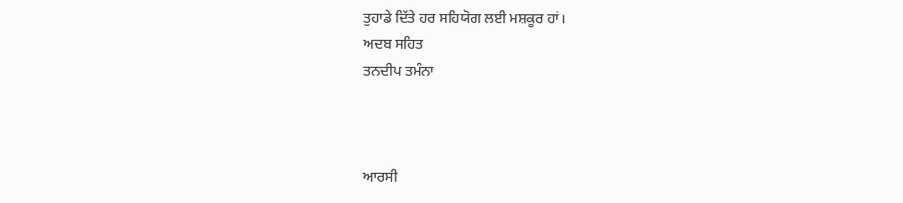ਤੁਹਾਡੇ ਦਿੱਤੇ ਹਰ ਸਹਿਯੋਗ ਲਈ ਮਸ਼ਕੂਰ ਹਾਂ।
ਅਦਬ ਸਹਿਤ
ਤਨਦੀਪ ਤਮੰਨਾ



ਆਰਸੀ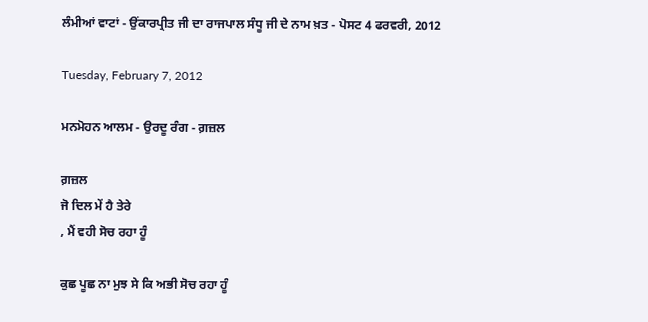ਲੰਮੀਆਂ ਵਾਟਾਂ - ਉਂਕਾਰਪ੍ਰੀਤ ਜੀ ਦਾ ਰਾਜਪਾਲ ਸੰਧੂ ਜੀ ਦੇ ਨਾਮ ਖ਼ਤ - ਪੋਸਟ 4 ਫਰਵਰੀ, 2012

Tuesday, February 7, 2012

ਮਨਮੋਹਨ ਆਲਮ - ਉਰਦੂ ਰੰਗ - ਗ਼ਜ਼ਲ

ਗ਼ਜ਼ਲ
ਜੋ ਦਿਲ ਮੇਂ ਹੈ ਤੇਰੇ
, ਮੈਂ ਵਹੀ ਸੋਚ ਰਹਾ ਹੂੰ

ਕੁਛ ਪੂਛ ਨਾ ਮੁਝ ਸੇ ਕਿ ਅਭੀ ਸੋਚ ਰਹਾ ਹੂੰ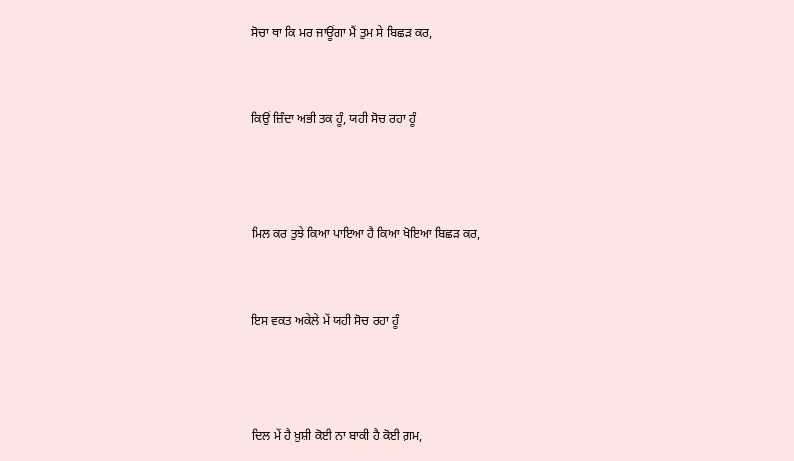ਸੋਚਾ ਥਾ ਕਿ ਮਰ ਜਾਊਂਗਾ ਮੈਂ ਤੁਮ ਸੇ ਬਿਛੜ ਕਰ,


ਕਿਉਂ ਜ਼ਿੰਦਾ ਅਭੀ ਤਕ ਹੂੰ, ਯਹੀ ਸੋਚ ਰਹਾ ਹੂੰ



ਮਿਲ ਕਰ ਤੁਝੇ ਕਿਆ ਪਾਇਆ ਹੈ ਕਿਆ ਖੋਇਆ ਬਿਛੜ ਕਰ,


ਇਸ ਵਕਤ ਅਕੇਲੇ ਮੇਂ ਯਹੀ ਸੋਚ ਰਹਾ ਹੂੰ



ਦਿਲ ਮੇਂ ਹੈ ਖ਼ੁਸ਼ੀ ਕੋਈ ਨਾ ਬਾਕੀ ਹੈ ਕੋਈ ਗ਼ਮ,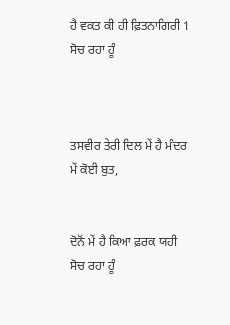ਹੈ ਵਕਤ ਕੀ ਹੀ ਫ਼ਿਤਨਾਗਿਰੀ 1 ਸੋਚ ਰਹਾ ਹੂੰ



ਤਸਵੀਰ ਤੇਰੀ ਦਿਲ ਮੇਂ ਹੈ ਮੰਦਰ ਮੇਂ ਕੋਈ ਬੁਤ,


ਦੋਨੋਂ ਮੇਂ ਹੈ ਕਿਆ ਫ਼ਰਕ ਯਹੀ ਸੋਚ ਰਹਾ ਹੂੰ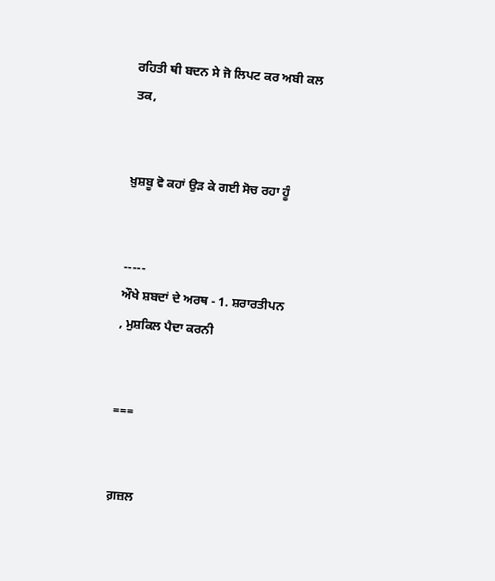ਰਹਿਤੀ ਥੀ ਬਦਨ ਸੇ ਜੋ ਲਿਪਟ ਕਰ ਅਬੀ ਕਲ ਤਕ,


ਖ਼ੁਸ਼ਬੂ ਵੋ ਕਹਾਂ ਉੜ ਕੇ ਗਈ ਸੋਚ ਰਹਾ ਹੂੰ


-----
ਔਖੇ ਸ਼ਬਦਾਂ ਦੇ ਅਰਥ - 1. ਸ਼ਰਾਰਤੀਪਨ
, ਮੁਸ਼ਕਿਲ ਪੈਦਾ ਕਰਨੀ


===


ਗ਼ਜ਼ਲ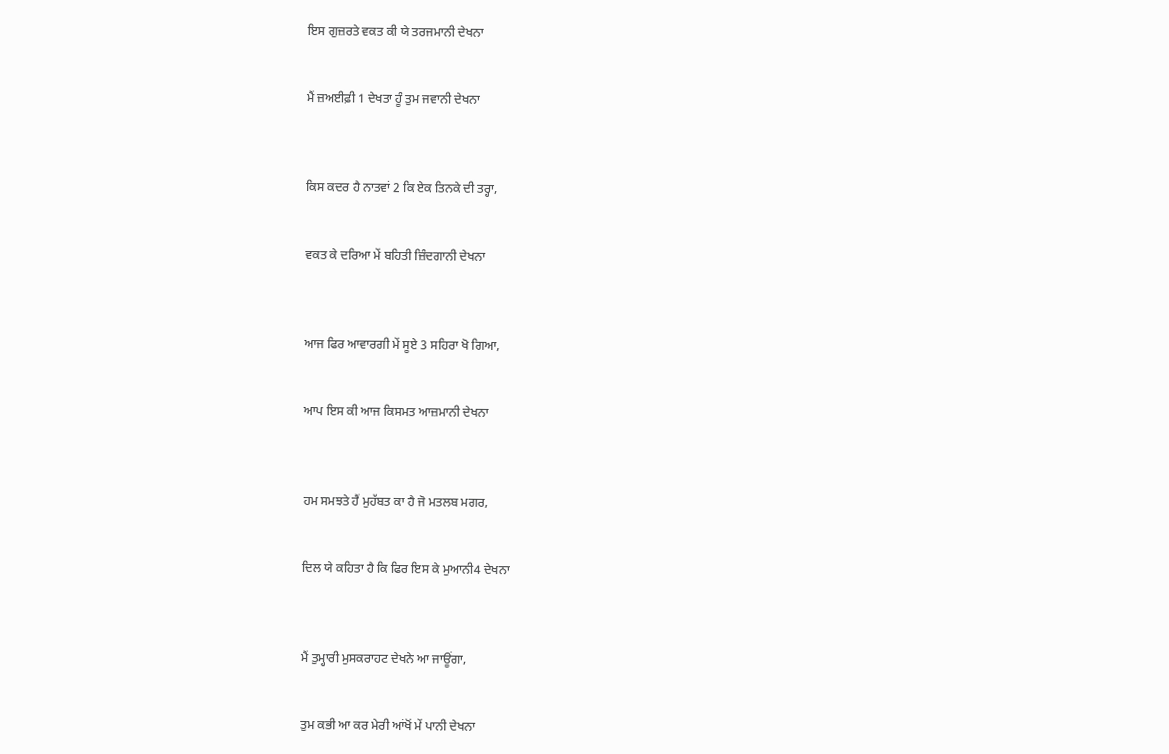ਇਸ ਗੁਜ਼ਰਤੇ ਵਕਤ ਕੀ ਯੇ ਤਰਜਮਾਨੀ ਦੇਖਨਾ


ਮੈਂ ਜ਼ਅਈਫ਼ੀ 1 ਦੇਖਤਾ ਹੂੰ ਤੁਮ ਜਵਾਨੀ ਦੇਖਨਾ



ਕਿਸ ਕਦਰ ਹੈ ਨਾਤਵਾਂ 2 ਕਿ ਏਕ ਤਿਨਕੇ ਦੀ ਤਰ੍ਹਾ,


ਵਕਤ ਕੇ ਦਰਿਆ ਮੇਂ ਬਹਿਤੀ ਜ਼ਿੰਦਗਾਨੀ ਦੇਖਨਾ



ਆਜ ਫਿਰ ਆਵਾਰਗੀ ਮੇਂ ਸੂਏ 3 ਸਹਿਰਾ ਖੋ ਗਿਆ,


ਆਪ ਇਸ ਕੀ ਆਜ ਕਿਸਮਤ ਆਜ਼ਮਾਨੀ ਦੇਖਨਾ



ਹਮ ਸਮਝਤੇ ਹੈਂ ਮੁਹੱਬਤ ਕਾ ਹੈ ਜੋ ਮਤਲਬ ਮਗਰ,


ਦਿਲ ਯੇ ਕਹਿਤਾ ਹੈ ਕਿ ਫਿਰ ਇਸ ਕੇ ਮੁਆਨੀ4 ਦੇਖਨਾ



ਮੈਂ ਤੁਮ੍ਹਾਰੀ ਮੁਸਕਰਾਹਟ ਦੇਖਨੇ ਆ ਜਾਊਂਗਾ,


ਤੁਮ ਕਭੀ ਆ ਕਰ ਮੇਰੀ ਆਂਖੋਂ ਮੇਂ ਪਾਨੀ ਦੇਖਨਾ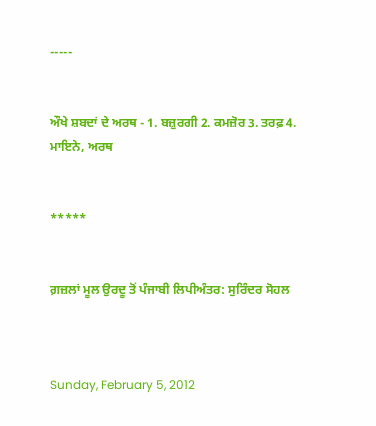-----


ਔਖੇ ਸ਼ਬਦਾਂ ਦੇ ਅਰਥ - 1. ਬਜ਼ੁਰਗੀ 2. ਕਮਜ਼ੋਰ 3. ਤਰਫ਼ 4. ਮਾਇਨੇ, ਅਰਥ


*****


ਗ਼ਜ਼ਲਾਂ ਮੂਲ ਉਰਦੂ ਤੋਂ ਪੰਜਾਬੀ ਲਿਪੀਅੰਤਰ: ਸੁਰਿੰਦਰ ਸੋਹਲ



Sunday, February 5, 2012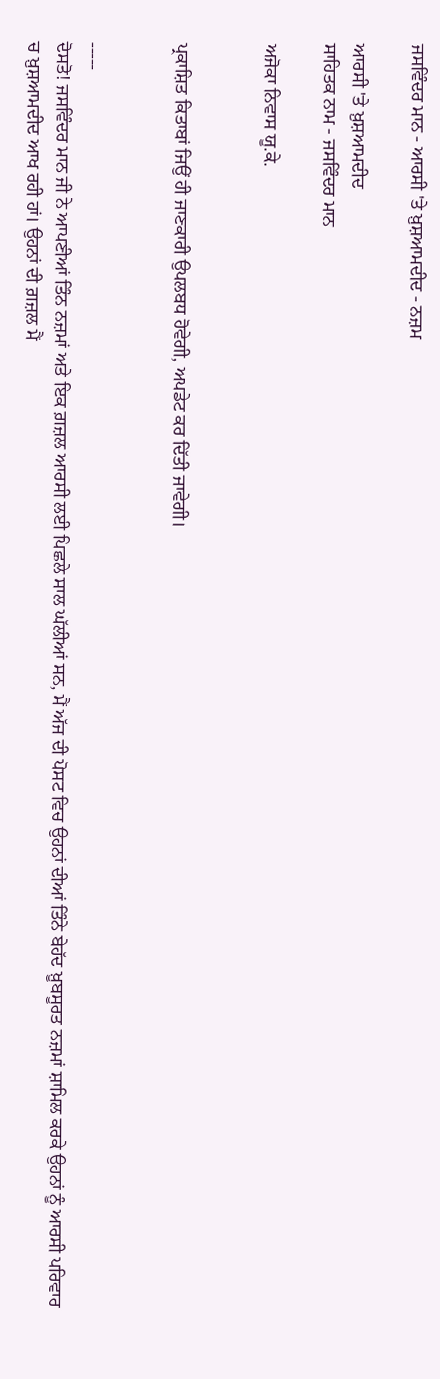ਜਸਵਿੰਦਰ ਮਾਨ - ਆਰਸੀ 'ਤੇ ਖ਼ੁਸ਼ਆਮਦੀਦ - ਨਜ਼ਮ

ਆਰਸੀ 'ਤੇ ਖ਼ੁਸ਼ਆਮਦੀਦ
ਸਾਹਿਤਕ ਨਾਮ - ਜਸਵਿੰਦਰ ਮਾਨ

ਅਜੋਕਾ ਨਿਵਾਸ ਯੂ.ਕੇ.


ਪ੍ਰਕਾਸ਼ਿਤ ਕਿਤਾਬਾਂ ਜਿਉਂ ਹੀ ਜਾਣਕਾਰੀ ਉਪਲਬਧ ਹੋਵੇਗੀ, ਅਪਡੇਟ ਕਰ ਦਿੱਤੀ ਜਾਵੇਗੀ।


-----
ਦੋਸਤੋ! ਜਸਵਿੰਦਰ ਮਾਨ ਜੀ ਨੇ ਆਪਣੀਆਂ ਤਿੰਨ ਨਜ਼ਮਾਂ ਅਤੇ ਇਕ ਗ਼ਜ਼ਲ ਆਰਸੀ ਲਈ ਪਿਛਲੇ ਸਾਲ ਘੱਲੀਆਂ ਸਨ, ਮੈਂ ਅੱਜ ਦੀ ਪੋਸਟ ਵਿਚ ਉਹਨਾਂ ਦੀਆਂ ਤਿੰਨੇ ਬੇਹੱਦ ਖ਼ੂਬਸੂਰਤ ਨਜ਼ਮਾਂ ਸ਼ਾਮਿਲ ਕਰਕੇ ਉਹਨਾਂ ਨੂੰ ਆਰਸੀ ਪਰਿਵਾਰ
ਚ ਖ਼ੁਸ਼ਆਮਦੀਦ ਆਖ ਰਹੀ ਹਾਂ। ਉਹਨਾਂ ਦੀ ਗ਼ਜ਼ਲ ਮੈਂ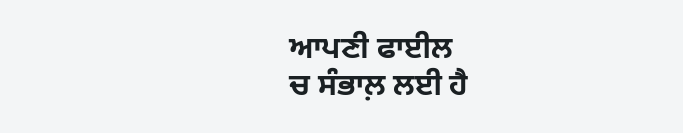ਆਪਣੀ ਫਾਈਲ
ਚ ਸੰਭਾਲ਼ ਲਈ ਹੈ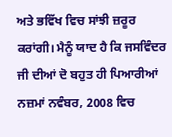ਅਤੇ ਭਵਿੱਖ ਵਿਚ ਸਾਂਝੀ ਜ਼ਰੂਰ ਕਰਾਂਗੀ। ਮੈਨੂੰ ਯਾਦ ਹੈ ਕਿ ਜਸਵਿੰਦਰ ਜੀ ਦੀਆਂ ਦੋ ਬਹੁਤ ਹੀ ਪਿਆਰੀਆਂ ਨਜ਼ਮਾਂ ਨਵੰਬਰ, 2008 ਵਿਚ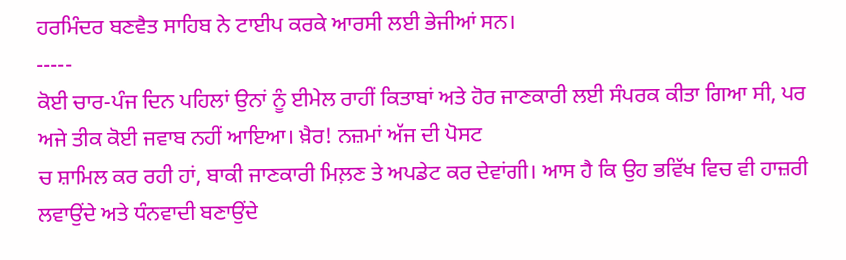ਹਰਮਿੰਦਰ ਬਣਵੈਤ ਸਾਹਿਬ ਨੇ ਟਾਈਪ ਕਰਕੇ ਆਰਸੀ ਲਈ ਭੇਜੀਆਂ ਸਨ।
-----
ਕੋਈ ਚਾਰ-ਪੰਜ ਦਿਨ ਪਹਿਲਾਂ ਉਨਾਂ ਨੂੰ ਈਮੇਲ ਰਾਹੀਂ ਕਿਤਾਬਾਂ ਅਤੇ ਹੋਰ ਜਾਣਕਾਰੀ ਲਈ ਸੰਪਰਕ ਕੀਤਾ ਗਿਆ ਸੀ, ਪਰ ਅਜੇ ਤੀਕ ਕੋਈ ਜਵਾਬ ਨਹੀਂ ਆਇਆ। ਖ਼ੈਰ! ਨਜ਼ਮਾਂ ਅੱਜ ਦੀ ਪੋਸਟ
ਚ ਸ਼ਾਮਿਲ ਕਰ ਰਹੀ ਹਾਂ, ਬਾਕੀ ਜਾਣਕਾਰੀ ਮਿਲ਼ਣ ਤੇ ਅਪਡੇਟ ਕਰ ਦੇਵਾਂਗੀ। ਆਸ ਹੈ ਕਿ ਉਹ ਭਵਿੱਖ ਵਿਚ ਵੀ ਹਾਜ਼ਰੀ ਲਵਾਉਂਦੇ ਅਤੇ ਧੰਨਵਾਦੀ ਬਣਾਉਂਦੇ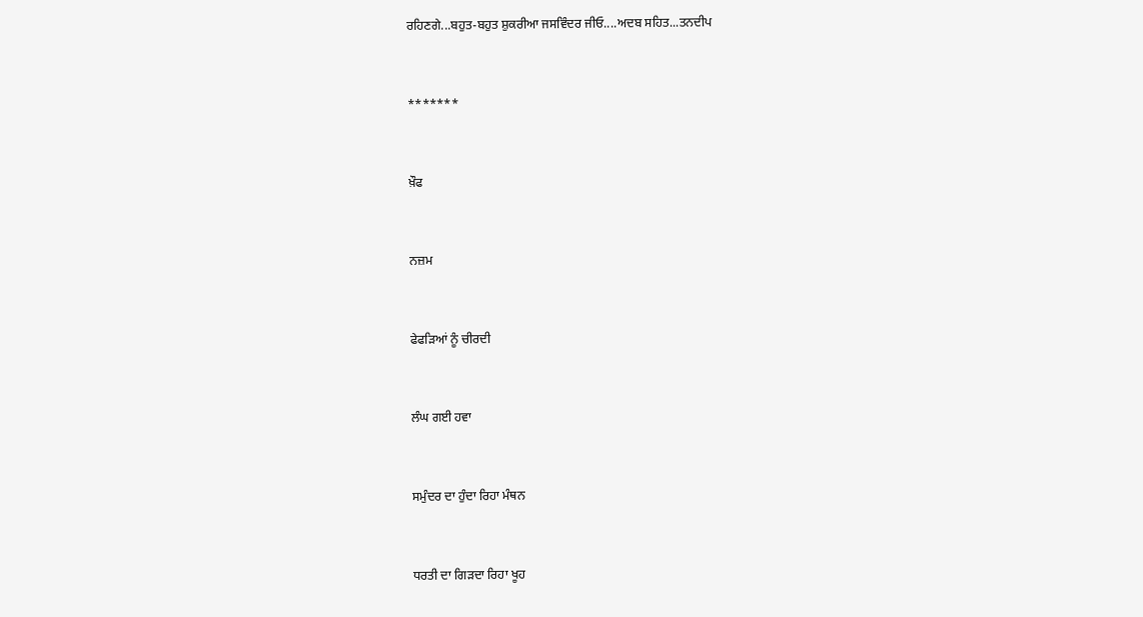ਰਹਿਣਗੇ...ਬਹੁਤ-ਬਹੁਤ ਸ਼ੁਕਰੀਆ ਜਸਵਿੰਦਰ ਜੀਓ....ਅਦਬ ਸਹਿਤ...ਤਨਦੀਪ


*******


ਖ਼ੌਫ


ਨਜ਼ਮ


ਫੇਫੜਿਆਂ ਨੂੰ ਚੀਰਦੀ


ਲੰਘ ਗਈ ਹਵਾ


ਸਮੁੰਦਰ ਦਾ ਹੁੰਦਾ ਰਿਹਾ ਮੰਥਨ


ਧਰਤੀ ਦਾ ਗਿੜਦਾ ਰਿਹਾ ਖੂਹ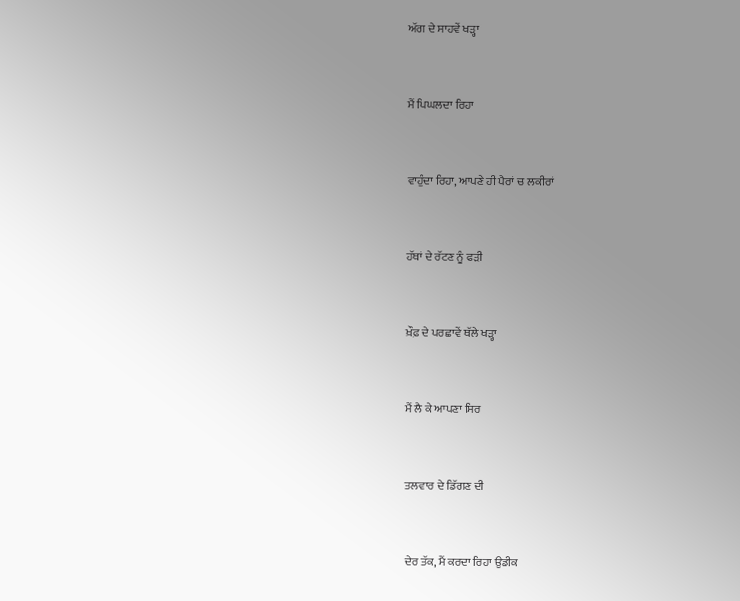ਅੱਗ ਦੇ ਸਾਹਵੇਂ ਖੜ੍ਹਾ


ਮੈਂ ਪਿਘਲਦਾ ਰਿਹਾ


ਵਾਹੁੰਦਾ ਰਿਹਾ, ਆਪਣੇ ਹੀ ਪੈਰਾਂ ਚ ਲਕੀਰਾਂ


ਹੱਥਾਂ ਦੇ ਰੱਟਣ ਨੂੰ ਫੜੀ


ਖ਼ੌਫ਼ ਦੇ ਪਰਛਾਵੇਂ ਥੱਲੇ ਖੜ੍ਹਾ


ਮੈਂ ਲੈ ਕੇ ਆਪਣਾ ਸਿਰ


ਤਲਵਾਰ ਦੇ ਡਿੱਗਣ ਦੀ


ਦੇਰ ਤੱਕ, ਮੈਂ ਕਰਦਾ ਰਿਹਾ ਉਡੀਕ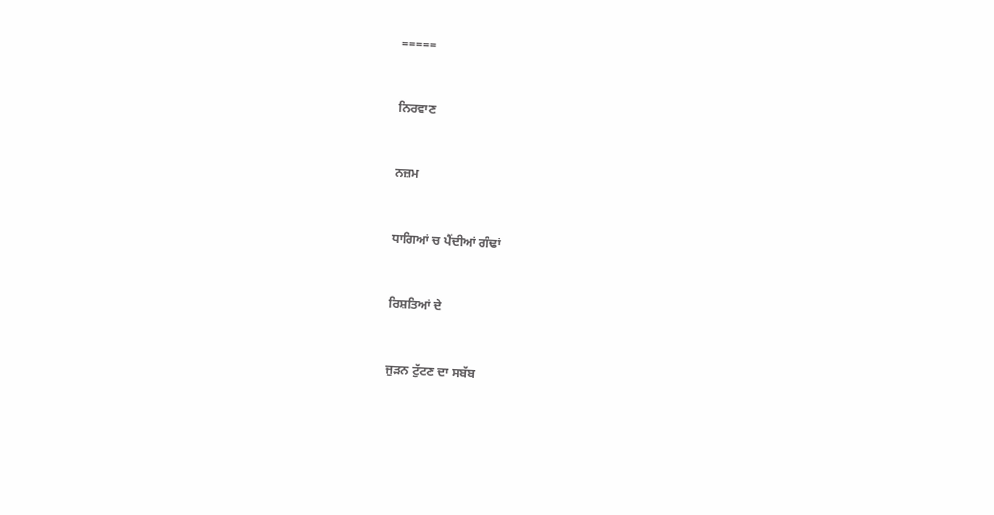=====


ਨਿਰਵਾਣ


ਨਜ਼ਮ


ਧਾਗਿਆਂ ਚ ਪੈਂਦੀਆਂ ਗੰਢਾਂ


ਰਿਸ਼ਤਿਆਂ ਦੇ


ਜੁੜਨ ਟੁੱਟਣ ਦਾ ਸਬੱਬ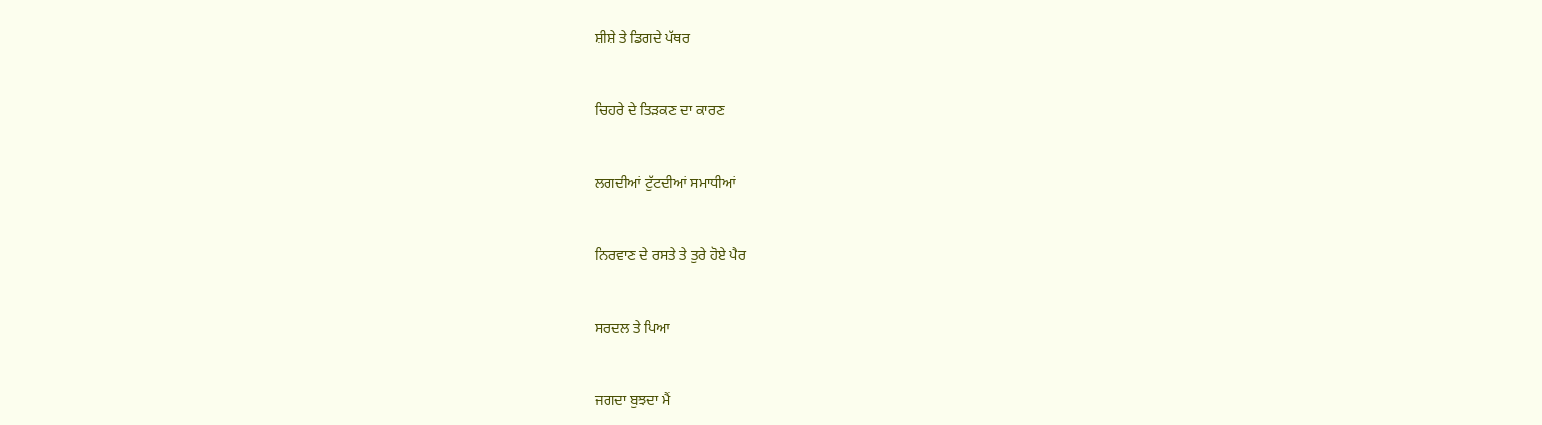ਸ਼ੀਸ਼ੇ ਤੇ ਡਿਗਦੇ ਪੱਥਰ


ਚਿਹਰੇ ਦੇ ਤਿੜਕਣ ਦਾ ਕਾਰਣ


ਲਗਦੀਆਂ ਟੁੱਟਦੀਆਂ ਸਮਾਧੀਆਂ


ਨਿਰਵਾਣ ਦੇ ਰਸਤੇ ਤੇ ਤੁਰੇ ਹੋਏ ਪੈਰ


ਸਰਦਲ ਤੇ ਪਿਆ


ਜਗਦਾ ਬੁਝਦਾ ਮੈਂ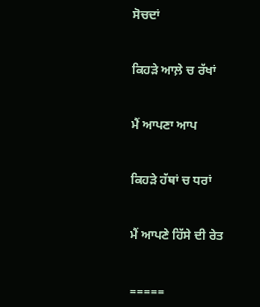ਸੋਚਦਾਂ


ਕਿਹੜੇ ਆਲ਼ੇ ਚ ਰੱਖਾਂ


ਮੈਂ ਆਪਣਾ ਆਪ


ਕਿਹੜੇ ਹੱਥਾਂ ਚ ਧਰਾਂ


ਮੈਂ ਆਪਣੇ ਹਿੱਸੇ ਦੀ ਰੇਤ


=====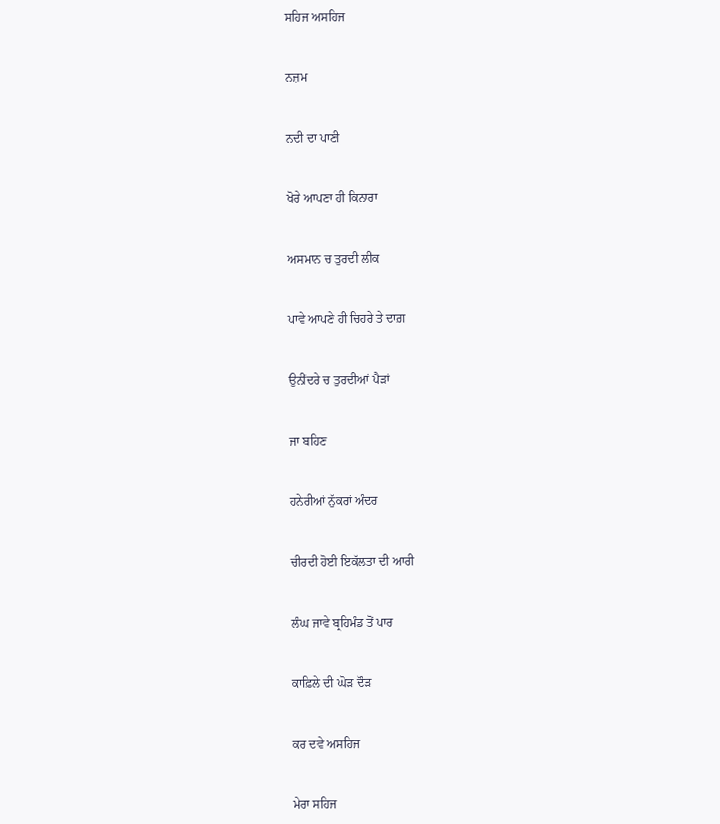ਸਹਿਜ ਅਸਹਿਜ


ਨਜ਼ਮ


ਨਦੀ ਦਾ ਪਾਣੀ


ਖੋਰੇ ਆਪਣਾ ਹੀ ਕਿਨਾਰਾ


ਅਸਮਾਨ ਚ ਤੁਰਦੀ ਲੀਕ


ਪਾਵੇ ਆਪਣੇ ਹੀ ਚਿਹਰੇ ਤੇ ਦਾਗ਼


ਉਨੀਂਦਰੇ ਚ ਤੁਰਦੀਆਂ ਪੈੜਾਂ


ਜਾ ਬਹਿਣ


ਹਨੇਰੀਆਂ ਨੁੱਕਰਾਂ ਅੰਦਰ


ਚੀਰਦੀ ਹੋਈ ਇਕੱਲਤਾ ਦੀ ਆਰੀ


ਲੰਘ ਜਾਵੇ ਬ੍ਰਹਿਮੰਡ ਤੋਂ ਪਾਰ


ਕਾਫ਼ਿਲੇ ਦੀ ਘੋੜ ਦੌੜ


ਕਰ ਦਵੇ ਅਸਹਿਜ


ਮੇਰਾ ਸਹਿਜ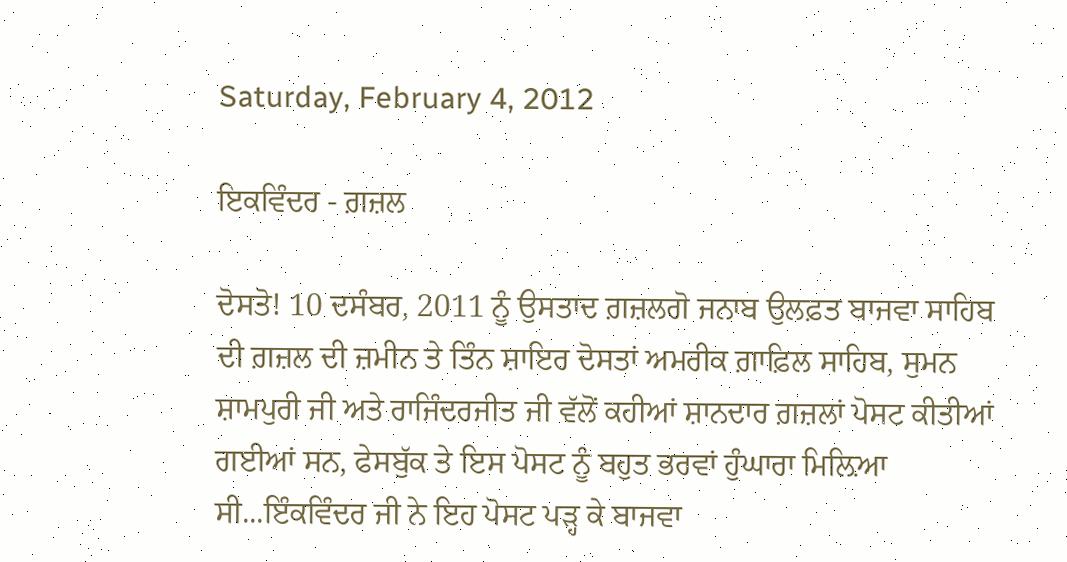Saturday, February 4, 2012

ਇਕਵਿੰਦਰ - ਗ਼ਜ਼ਲ

ਦੋਸਤੋ! 10 ਦਸੰਬਰ, 2011 ਨੂੰ ਉਸਤਾਦ ਗ਼ਜ਼ਲਗੋ ਜਨਾਬ ਉਲਫ਼ਤ ਬਾਜਵਾ ਸਾਹਿਬ ਦੀ ਗ਼ਜ਼ਲ ਦੀ ਜ਼ਮੀਨ ਤੇ ਤਿੰਨ ਸ਼ਾਇਰ ਦੋਸਤਾਂ ਅਮਰੀਕ ਗ਼ਾਫ਼ਿਲ ਸਾਹਿਬ, ਸੁਮਨ ਸ਼ਾਮਪੁਰੀ ਜੀ ਅਤੇ ਰਾਜਿੰਦਰਜੀਤ ਜੀ ਵੱਲੋਂ ਕਹੀਆਂ ਸ਼ਾਨਦਾਰ ਗ਼ਜ਼ਲਾਂ ਪੋਸਟ ਕੀਤੀਆਂ ਗਈਆਂ ਸਨ, ਫੇਸਬੁੱਕ ਤੇ ਇਸ ਪੋਸਟ ਨੂੰ ਬਹੁਤ ਭਰਵਾਂ ਹੁੰਘਾਰਾ ਮਿਲ਼ਿਆ ਸੀ...ਇੰਕਵਿੰਦਰ ਜੀ ਨੇ ਇਹ ਪੋਸਟ ਪੜ੍ਹ ਕੇ ਬਾਜਵਾ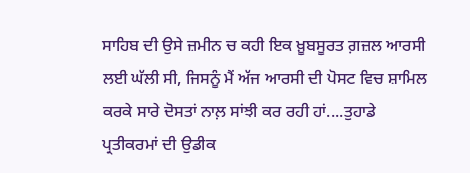ਸਾਹਿਬ ਦੀ ਉਸੇ ਜ਼ਮੀਨ ਚ ਕਹੀ ਇਕ ਖ਼ੂਬਸੂਰਤ ਗ਼ਜ਼ਲ ਆਰਸੀ ਲਈ ਘੱਲੀ ਸੀ, ਜਿਸਨੂੰ ਮੈਂ ਅੱਜ ਆਰਸੀ ਦੀ ਪੋਸਟ ਵਿਚ ਸ਼ਾਮਿਲ ਕਰਕੇ ਸਾਰੇ ਦੋਸਤਾਂ ਨਾਲ਼ ਸਾਂਝੀ ਕਰ ਰਹੀ ਹਾਂ....ਤੁਹਾਡੇ ਪ੍ਰਤੀਕਰਮਾਂ ਦੀ ਉਡੀਕ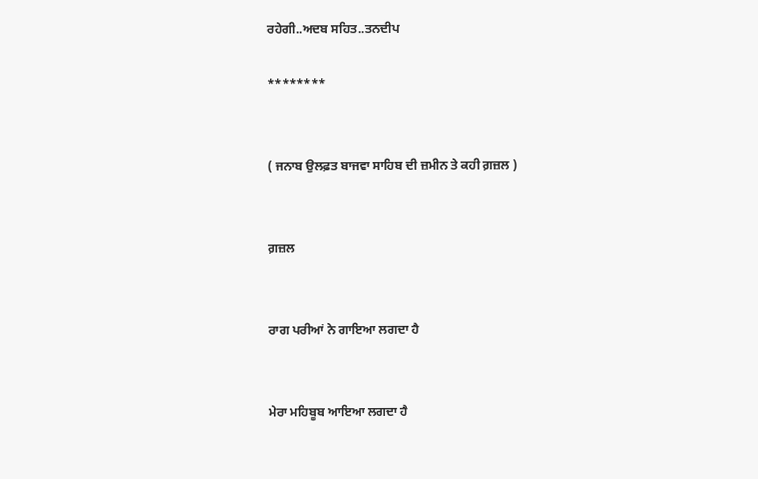ਰਹੇਗੀ..ਅਦਬ ਸਹਿਤ..ਤਨਦੀਪ

********


( ਜਨਾਬ ਉਲਫ਼ਤ ਬਾਜਵਾ ਸਾਹਿਬ ਦੀ ਜ਼ਮੀਨ ਤੇ ਕਹੀ ਗ਼ਜ਼ਲ )


ਗ਼ਜ਼ਲ


ਰਾਗ ਪਰੀਆਂ ਨੇ ਗਾਇਆ ਲਗਦਾ ਹੈ


ਮੇਰਾ ਮਹਿਬੂਬ ਆਇਆ ਲਗਦਾ ਹੈ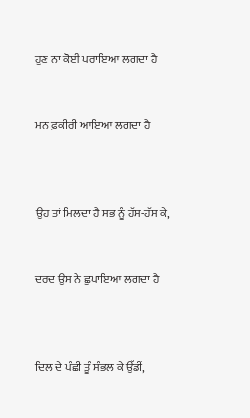ਹੁਣ ਨਾ ਕੋਈ ਪਰਾਇਆ ਲਗਦਾ ਹੈ


ਮਨ ਫ਼ਕੀਰੀ ਆਇਆ ਲਗਦਾ ਹੈ



ਉਹ ਤਾਂ ਮਿਲਦਾ ਹੈ ਸਭ ਨੂੰ ਹੱਸ-ਹੱਸ ਕੇ,


ਦਰਦ ਉਸ ਨੇ ਛੁਪਾਇਆ ਲਗਦਾ ਹੈ



ਦਿਲ ਦੇ ਪੰਛੀ ਤੂੰ ਸੰਭਲ ਕੇ ਉੱਡੀਂ,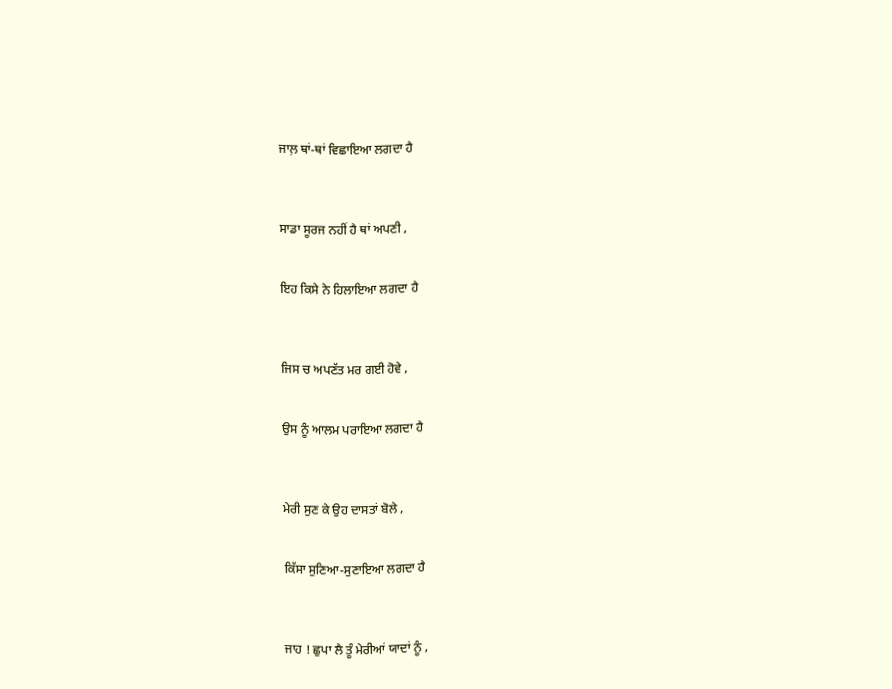ਜਾਲ਼ ਥਾਂ-ਥਾਂ ਵਿਛਾਇਆ ਲਗਦਾ ਹੈ



ਸਾਡਾ ਸੂਰਜ ਨਹੀਂ ਹੈ ਥਾਂ ਅਪਣੀ ,


ਇਹ ਕਿਸੇ ਨੇ ਹਿਲਾਇਆ ਲਗਦਾ ਹੈ



ਜਿਸ ਚ ਅਪਣੱਤ ਮਰ ਗਈ ਹੋਵੇ ,


ਉਸ ਨੂੰ ਆਲਮ ਪਰਾਇਆ ਲਗਦਾ ਹੈ



ਮੇਰੀ ਸੁਣ ਕੇ ਉਹ ਦਾਸਤਾਂ ਬੋਲੇ ,


ਕਿੱਸਾ ਸੁਣਿਆ-ਸੁਣਾਇਆ ਲਗਦਾ ਹੈ



ਜਾਹ ! ਛੁਪਾ ਲੈ ਤੂੰ ਮੇਰੀਆਂ ਯਾਦਾਂ ਨੂੰ ,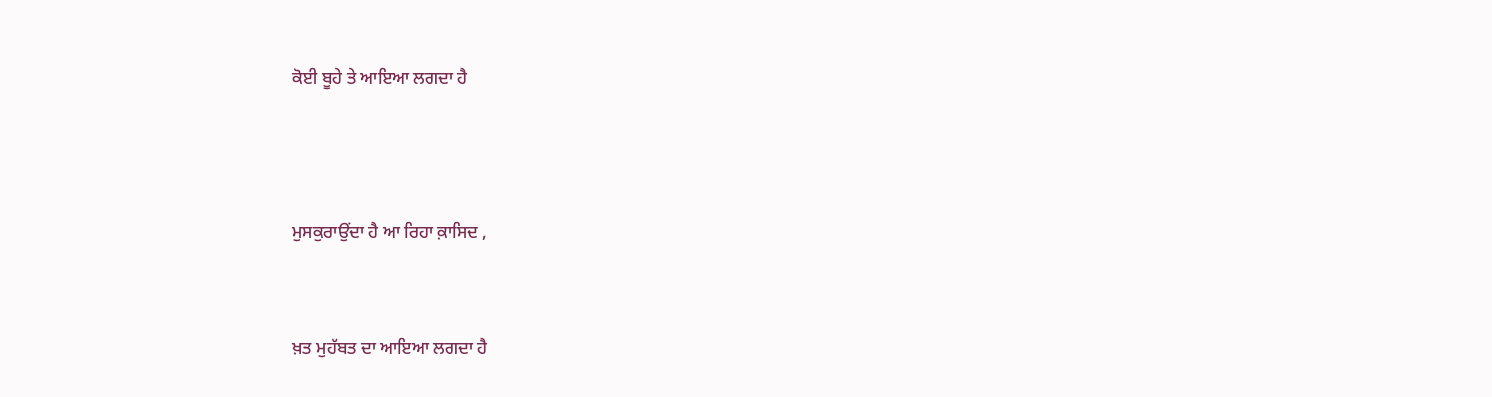ਕੋਈ ਬੂਹੇ ਤੇ ਆਇਆ ਲਗਦਾ ਹੈ



ਮੁਸਕੁਰਾਉਂਦਾ ਹੈ ਆ ਰਿਹਾ ਕ਼ਾਸਿਦ ,


ਖ਼ਤ ਮੁਹੱਬਤ ਦਾ ਆਇਆ ਲਗਦਾ ਹੈ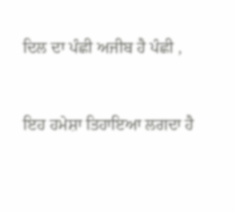ਦਿਲ ਦਾ ਪੰਛੀ ਅਜੀਬ ਹੈ ਪੰਛੀ ,


ਇਹ ਹਮੇਸ਼ਾ ਤਿਹਾਇਆ ਲਗਦਾ ਹੈ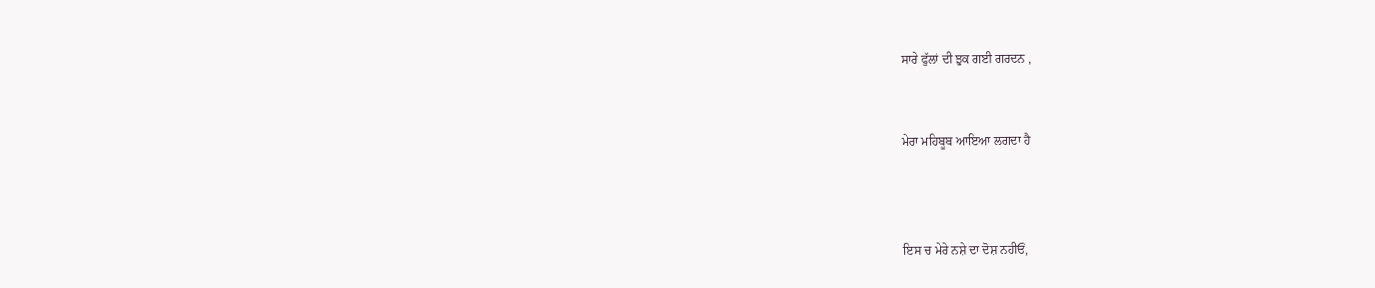ਸਾਰੇ ਫੁੱਲਾਂ ਦੀ ਝੁਕ ਗਈ ਗਰਦਨ ,


ਮੇਰਾ ਮਹਿਬੂਬ ਆਇਆ ਲਗਦਾ ਹੈ



ਇਸ ਚ ਮੇਰੇ ਨਸ਼ੇ ਦਾ ਦੋਸ਼ ਨਹੀਓਂ,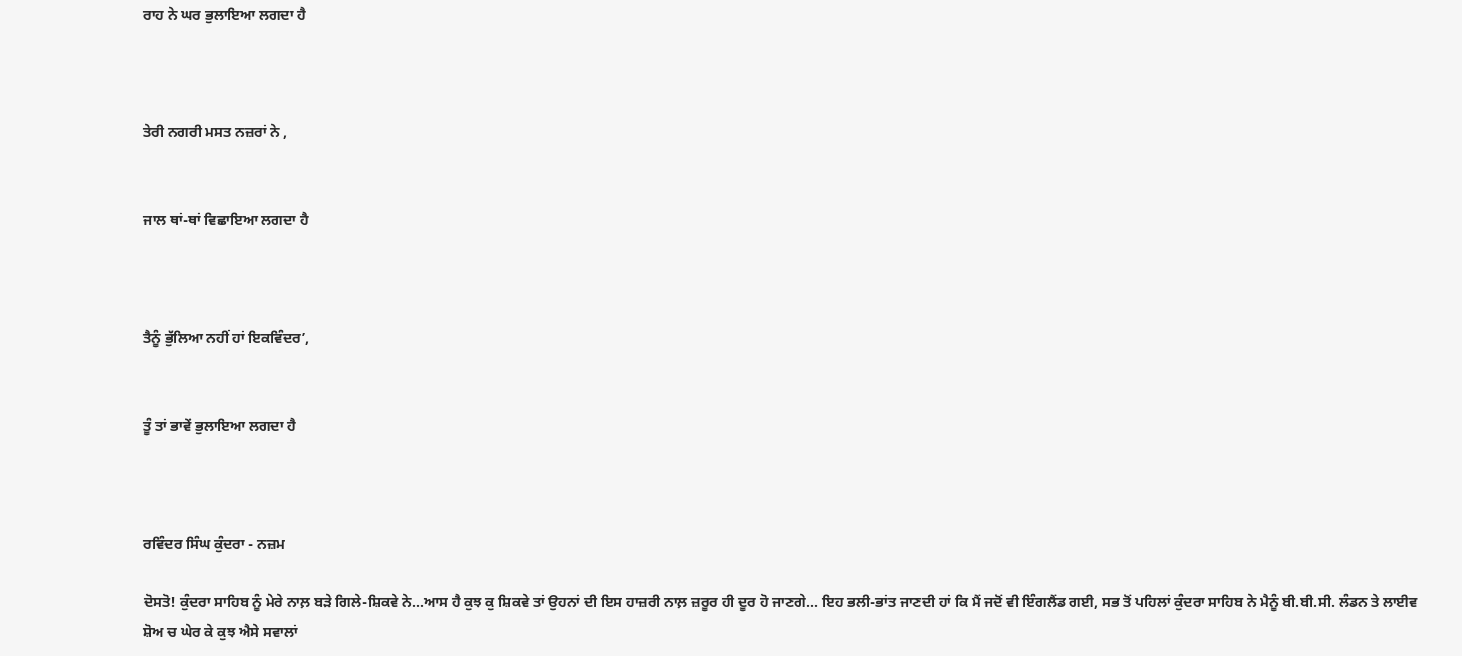ਰਾਹ ਨੇ ਘਰ ਭੁਲਾਇਆ ਲਗਦਾ ਹੈ



ਤੇਰੀ ਨਗਰੀ ਮਸਤ ਨਜ਼ਰਾਂ ਨੇ ,


ਜਾਲ ਥਾਂ-ਥਾਂ ਵਿਛਾਇਆ ਲਗਦਾ ਹੈ



ਤੈਨੂੰ ਭੁੱਲਿਆ ਨਹੀਂ ਹਾਂ ਇਕਵਿੰਦਰ’,


ਤੂੰ ਤਾਂ ਭਾਵੇਂ ਭੁਲਾਇਆ ਲਗਦਾ ਹੈ



ਰਵਿੰਦਰ ਸਿੰਘ ਕੁੰਦਰਾ - ਨਜ਼ਮ

ਦੋਸਤੋ! ਕੁੰਦਰਾ ਸਾਹਿਬ ਨੂੰ ਮੇਰੇ ਨਾਲ਼ ਬੜੇ ਗਿਲੇ-ਸ਼ਿਕਵੇ ਨੇ...ਆਸ ਹੈ ਕੁਝ ਕੁ ਸ਼ਿਕਵੇ ਤਾਂ ਉਹਨਾਂ ਦੀ ਇਸ ਹਾਜ਼ਰੀ ਨਾਲ਼ ਜ਼ਰੂਰ ਹੀ ਦੂਰ ਹੋ ਜਾਣਗੇ... ਇਹ ਭਲੀ-ਭਾਂਤ ਜਾਣਦੀ ਹਾਂ ਕਿ ਮੈਂ ਜਦੋਂ ਵੀ ਇੰਗਲੈਂਡ ਗਈ, ਸਭ ਤੋਂ ਪਹਿਲਾਂ ਕੁੰਦਰਾ ਸਾਹਿਬ ਨੇ ਮੈਨੂੰ ਬੀ.ਬੀ.ਸੀ. ਲੰਡਨ ਤੇ ਲਾਈਵ ਸ਼ੋਅ ਚ ਘੇਰ ਕੇ ਕੁਝ ਐਸੇ ਸਵਾਲਾਂ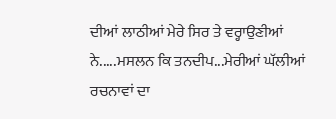ਦੀਆਂ ਲਾਠੀਆਂ ਮੇਰੇ ਸਿਰ ਤੇ ਵਰ੍ਹਾਉਣੀਆਂ ਨੇ.....ਮਸਲਨ ਕਿ ਤਨਦੀਪ...ਮੇਰੀਆਂ ਘੱਲੀਆਂ ਰਚਨਾਵਾਂ ਦਾ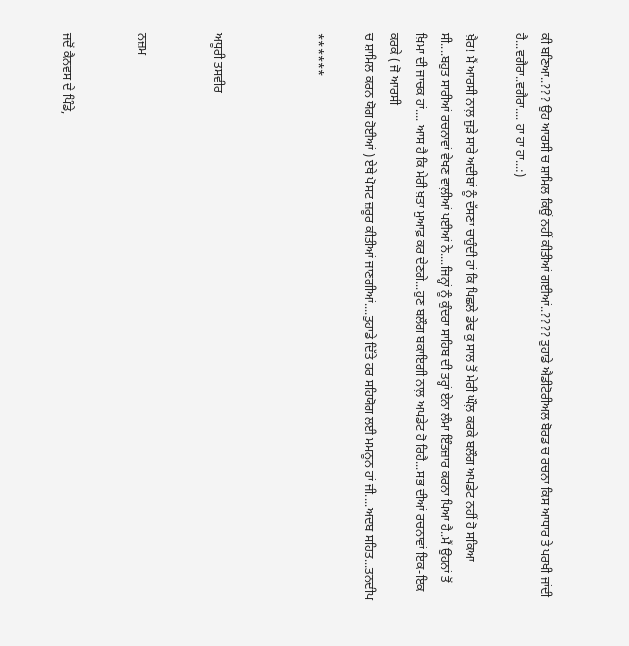ਕੀ ਬਣਿਆ..??? ਉਹ ਆਰਸੀ ਚ ਸ਼ਾਮਿਲ ਕਿਉਂ ਨਹੀਂ ਕੀਤੀਆਂ ਗਈਆਂ..???? ਤੁਹਾਡੇ ਐਡੀਟੋਰੀਅਲ ਬੋਰਡ ਚ ਰਚਨਾ ਕਿਸ ਆਧਾਰ ਤੇ ਪਰਖੀ ਜਾਂਦੀ ਹੈ...ਵਗੈਰਾ..ਵਗੈਰਾ.... ਹਾ ਹਾ ਹਾ...:)

ਖ਼ੈਰ! ਮੈਂ ਆਰਸੀ ਨਾਲ਼ ਜੁੜੇ ਸਾਰੇ ਅਦੀਬਾਂ ਨੂੰ ਦੱਸਣਾ ਚਾਹੁੰਦੀ ਹਾਂ ਕਿ ਪਿਛਲੇ ਡੇਢ ਕੁ ਸਾਲ ਤੋਂ ਮੇਰੀ ਘੌਲ਼ ਕਰਕੇ ਬਲੌਗ ਅਪਡੇਟ ਨਹੀਂ ਹੋ ਸਕਿਆ ਸੀ....ਬਹੁਤ ਸਾਰੀਆਂ ਰਚਨਾਵਾਂ ਵੇਖਣ ਵਾਲ਼ੀਆਂ ਪਈਆਂ ਨੇ....ਜਿਨ੍ਹਾਂ ਨੂੰ ਕੁੰਦਰਾ ਸਾਹਿਬ ਦੀ ਤਰ੍ਹਾਂ ਏਨਾ ਲੰਮਾ ਇੰਤਜ਼ਾਰ ਕਰਨਾ ਪਿਆ ਹੈ..ਮੈਂ ਉਹਨਾਂ ਤੋਂ ਖ਼ਿਮਾ ਦੀ ਜਾਚਕ ਹਾਂ.... ਆਸ ਹੈ ਕਿ ਮੇਰੀ ਖ਼ਤਾ ਮੁਆਫ਼ ਕਰ ਦੇਣਗੇ...ਹੁਣ ਬਲੌਗ ਬਕਾਇਗੀ ਨਾਲ਼ ਅਪਡੇਟ ਹੋ ਰਿਹੈ...ਸਭ ਦੀਆਂ ਰਚਨਾਵਾਂ ਇਕ-ਇਕ ਕਰਕੇ ( ਜੋ ਆਰਸੀ
ਚ ਸ਼ਾਮਿਲ ਕਰਨ ਯੋਗ ਹੋਈਆਂ ) ਏਥੇ ਪੋਸਟ ਜ਼ਰੂਰ ਕੀਤੀਆਂ ਜਾਣਗੀਆਂ....ਤੁਹਾਡੇ ਦਿੱਤੇ ਹਰ ਸਹਿਯੋਗ ਲਈ ਮਮਨੂਨ ਹਾਂ ਜੀ....ਅਦਬ ਸਹਿਤ...ਤਨਦੀਪ

******



ਅਧੂਰੀ ਤਸਵੀਰ


ਨਜ਼ਮ


ਜਦੋਂ ਕੈਨਵਸ ਦੇ ਪਿੰਡੇ,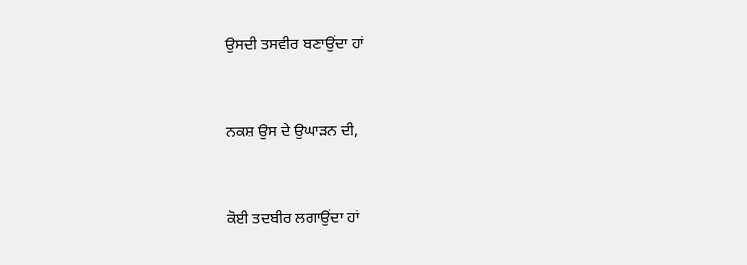ਉਸਦੀ ਤਸਵੀਰ ਬਣਾਉਂਦਾ ਹਾਂ


ਨਕਸ਼ ਉਸ ਦੇ ਉਘਾੜਨ ਦੀ,


ਕੋਈ ਤਦਬੀਰ ਲਗਾਉਂਦਾ ਹਾਂ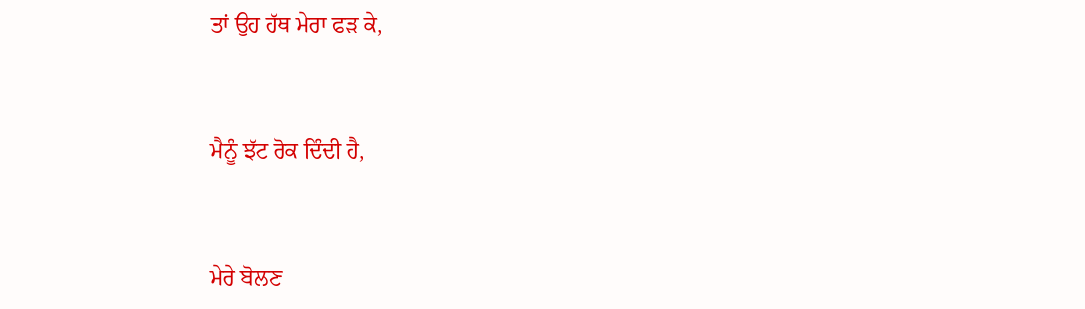ਤਾਂ ਉਹ ਹੱਥ ਮੇਰਾ ਫੜ ਕੇ,


ਮੈਨੂੰ ਝੱਟ ਰੋਕ ਦਿੰਦੀ ਹੈ,


ਮੇਰੇ ਬੋਲਣ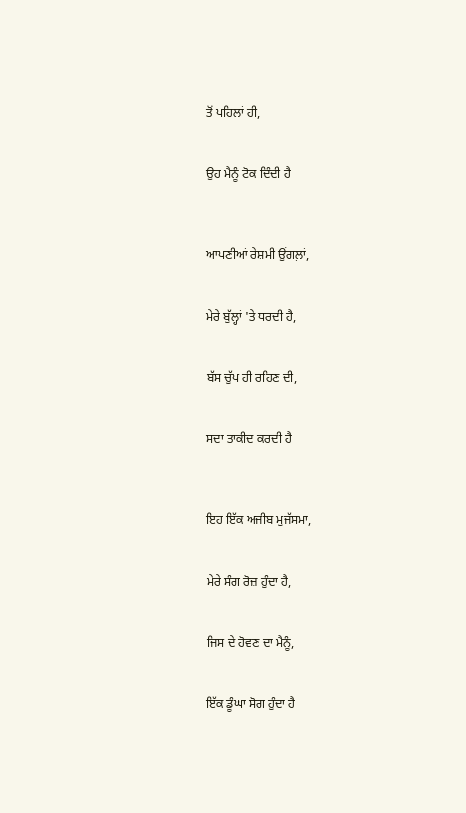ਤੋਂ ਪਹਿਲਾਂ ਹੀ,


ਉਹ ਮੈਨੂੰ ਟੋਕ ਦਿੰਦੀ ਹੈ



ਆਪਣੀਆਂ ਰੇਸ਼ਮੀ ਉਂਗਲ਼ਾਂ,


ਮੇਰੇ ਬੁੱਲ੍ਹਾਂ 'ਤੇ ਧਰਦੀ ਹੈ,


ਬੱਸ ਚੁੱਪ ਹੀ ਰਹਿਣ ਦੀ,


ਸਦਾ ਤਾਕੀਦ ਕਰਦੀ ਹੈ



ਇਹ ਇੱਕ ਅਜੀਬ ਮੁਜੱਸਮਾ,


ਮੇਰੇ ਸੰਗ ਰੋਜ਼ ਹੁੰਦਾ ਹੈ,


ਜਿਸ ਦੇ ਹੋਵਣ ਦਾ ਮੈਨੂੰ,


ਇੱਕ ਡੂੰਘਾ ਸੋਗ ਹੁੰਦਾ ਹੈ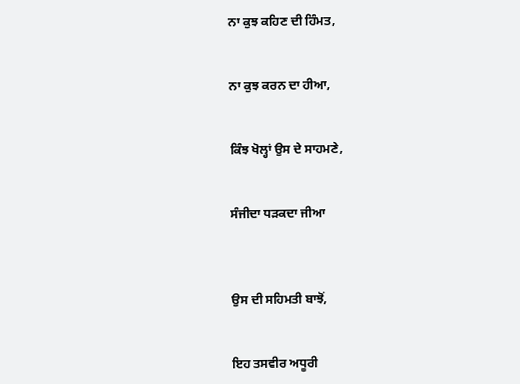ਨਾ ਕੁਝ ਕਹਿਣ ਦੀ ਹਿੰਮਤ,


ਨਾ ਕੁਝ ਕਰਨ ਦਾ ਹੀਆ,


ਕਿੰਝ ਖੋਲ੍ਹਾਂ ਉਸ ਦੇ ਸਾਹਮਣੇ,


ਸੰਜੀਦਾ ਧੜਕਦਾ ਜੀਆ



ਉਸ ਦੀ ਸਹਿਮਤੀ ਬਾਝੋਂ,


ਇਹ ਤਸਵੀਰ ਅਧੂਰੀ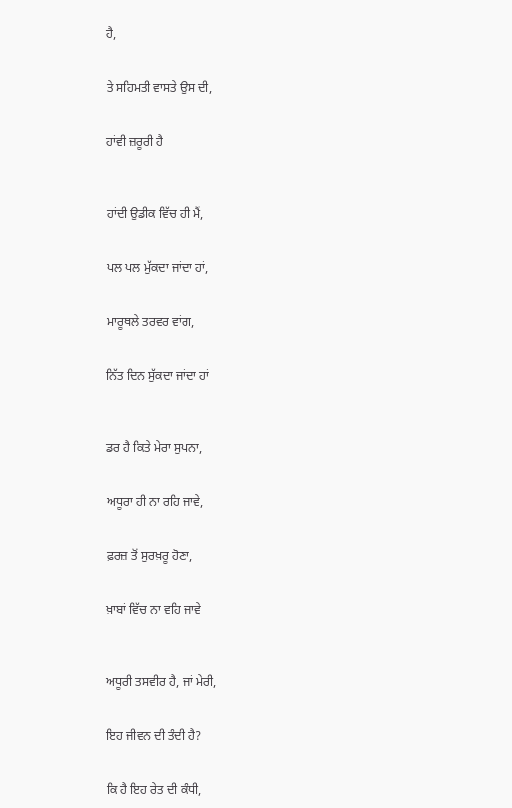ਹੈ,


ਤੇ ਸਹਿਮਤੀ ਵਾਸਤੇ ਉਸ ਦੀ,


ਹਾਂਵੀ ਜ਼ਰੂਰੀ ਹੈ



ਹਾਂਦੀ ਉਡੀਕ ਵਿੱਚ ਹੀ ਮੈਂ,


ਪਲ ਪਲ ਮੁੱਕਦਾ ਜਾਂਦਾ ਹਾਂ,


ਮਾਰੂਥਲੇ ਤਰਵਰ ਵਾਂਗ,


ਨਿੱਤ ਦਿਨ ਸੁੱਕਦਾ ਜਾਂਦਾ ਹਾਂ



ਡਰ ਹੈ ਕਿਤੇ ਮੇਰਾ ਸੁਪਨਾ,


ਅਧੂਰਾ ਹੀ ਨਾ ਰਹਿ ਜਾਵੇ,


ਫ਼ਰਜ਼ ਤੋਂ ਸੁਰਖ਼ਰੂ ਹੋਣਾ,


ਖ਼ਾਬਾਂ ਵਿੱਚ ਨਾ ਵਹਿ ਜਾਵੇ



ਅਧੂਰੀ ਤਸਵੀਰ ਹੈ, ਜਾਂ ਮੇਰੀ,


ਇਹ ਜੀਵਨ ਦੀ ਤੰਦੀ ਹੈ?


ਕਿ ਹੈ ਇਹ ਰੇਤ ਦੀ ਕੰਧੀ,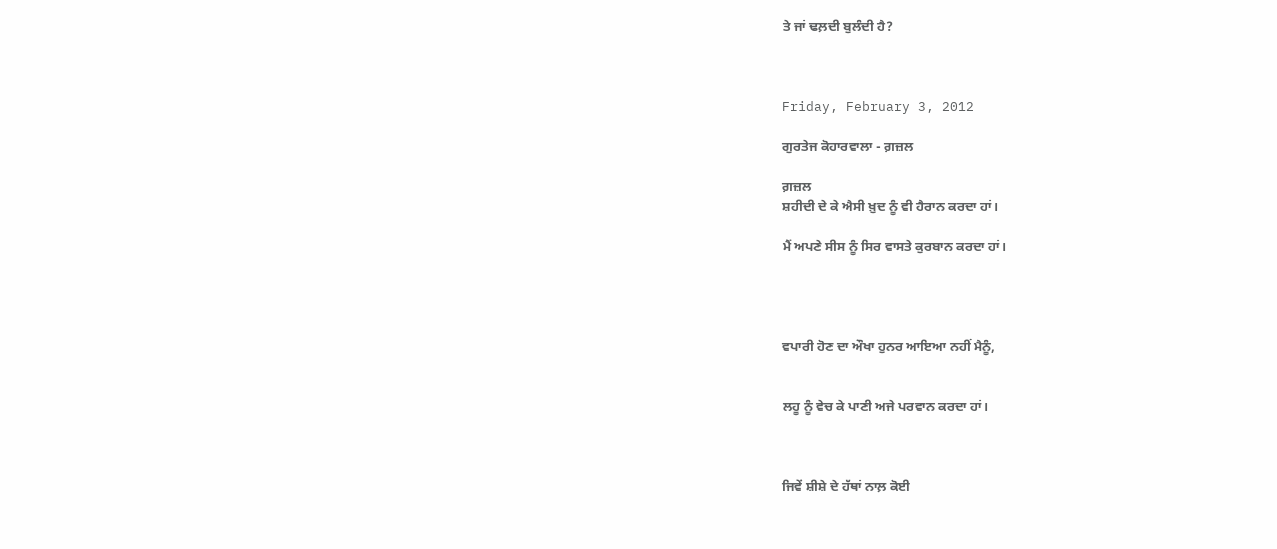ਤੇ ਜਾਂ ਢਲ਼ਦੀ ਬੁਲੰਦੀ ਹੈ?



Friday, February 3, 2012

ਗੁਰਤੇਜ ਕੋਹਾਰਵਾਲਾ - ਗ਼ਜ਼ਲ

ਗ਼ਜ਼ਲ
ਸ਼ਹੀਦੀ ਦੇ ਕੇ ਐਸੀ ਖ਼ੁਦ ਨੂੰ ਵੀ ਹੈਰਾਨ ਕਰਦਾ ਹਾਂ।

ਮੈਂ ਅਪਣੇ ਸੀਸ ਨੂੰ ਸਿਰ ਵਾਸਤੇ ਕੁਰਬਾਨ ਕਰਦਾ ਹਾਂ।




ਵਪਾਰੀ ਹੋਣ ਦਾ ਔਖਾ ਹੁਨਰ ਆਇਆ ਨਹੀਂ ਮੈਨੂੰ,


ਲਹੂ ਨੂੰ ਵੇਚ ਕੇ ਪਾਣੀ ਅਜੇ ਪਰਵਾਨ ਕਰਦਾ ਹਾਂ।



ਜਿਵੇਂ ਸ਼ੀਸ਼ੇ ਦੇ ਹੱਥਾਂ ਨਾਲ਼ ਕੋਈ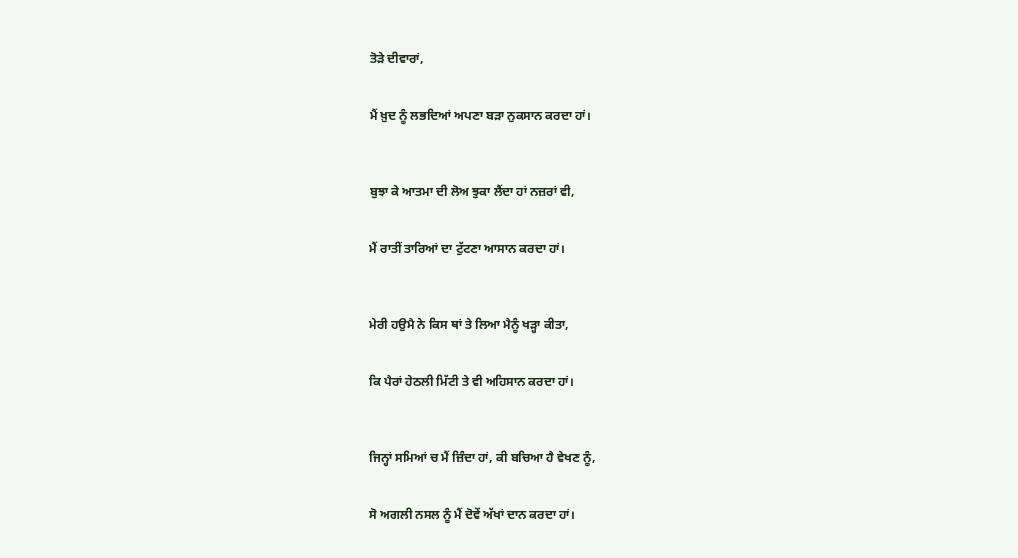ਤੋੜੇ ਦੀਵਾਰਾਂ,


ਮੈਂ ਖ਼ੁਦ ਨੂੰ ਲਭਦਿਆਂ ਅਪਣਾ ਬੜਾ ਨੁਕਸਾਨ ਕਰਦਾ ਹਾਂ।



ਬੁਝਾ ਕੇ ਆਤਮਾ ਦੀ ਲੋਅ ਝੁਕਾ ਲੈਂਦਾ ਹਾਂ ਨਜ਼ਰਾਂ ਵੀ,


ਮੈਂ ਰਾਤੀਂ ਤਾਰਿਆਂ ਦਾ ਟੁੱਟਣਾ ਆਸਾਨ ਕਰਦਾ ਹਾਂ।



ਮੇਰੀ ਹਉਮੈ ਨੇ ਕਿਸ ਥਾਂ ਤੇ ਲਿਆ ਮੈਨੂੰ ਖੜ੍ਹਾ ਕੀਤਾ,


ਕਿ ਪੈਰਾਂ ਹੇਠਲੀ ਮਿੱਟੀ ਤੇ ਵੀ ਅਹਿਸਾਨ ਕਰਦਾ ਹਾਂ।



ਜਿਨ੍ਹਾਂ ਸਮਿਆਂ ਚ ਮੈਂ ਜ਼ਿੰਦਾ ਹਾਂ, ਕੀ ਬਚਿਆ ਹੈ ਵੇਖਣ ਨੂੰ,


ਸੋ ਅਗਲੀ ਨਸਲ ਨੂੰ ਮੈਂ ਦੋਵੇਂ ਅੱਖਾਂ ਦਾਨ ਕਰਦਾ ਹਾਂ।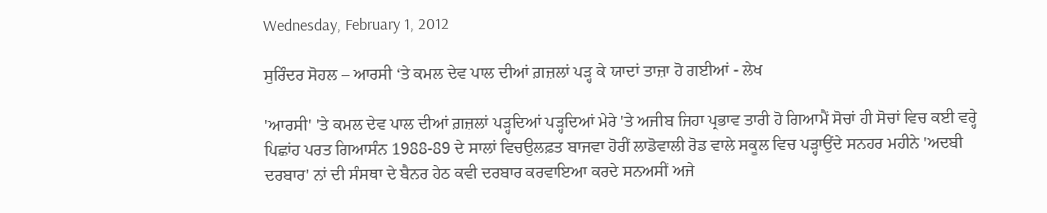Wednesday, February 1, 2012

ਸੁਰਿੰਦਰ ਸੋਹਲ – ਆਰਸੀ ‘ਤੇ ਕਮਲ ਦੇਵ ਪਾਲ ਦੀਆਂ ਗ਼ਜ਼ਲਾਂ ਪੜ੍ਹ ਕੇ ਯਾਦਾਂ ਤਾਜ਼ਾ ਹੋ ਗਈਆਂ - ਲੇਖ

'ਆਰਸੀ' 'ਤੇ ਕਮਲ ਦੇਵ ਪਾਲ ਦੀਆਂ ਗ਼ਜ਼ਲਾਂ ਪੜ੍ਹਦਿਆਂ ਪੜ੍ਹਦਿਆਂ ਮੇਰੇ 'ਤੇ ਅਜੀਬ ਜਿਹਾ ਪ੍ਰਭਾਵ ਤਾਰੀ ਹੋ ਗਿਆਮੈਂ ਸੋਚਾਂ ਹੀ ਸੋਚਾਂ ਵਿਚ ਕਈ ਵਰ੍ਹੇ ਪਿਛਾਂਹ ਪਰਤ ਗਿਆਸੰਨ 1988-89 ਦੇ ਸਾਲਾਂ ਵਿਚਉਲਫ਼ਤ ਬਾਜਵਾ ਹੋਰੀਂ ਲਾਡੋਵਾਲੀ ਰੋਡ ਵਾਲੇ ਸਕੂਲ ਵਿਚ ਪੜ੍ਹਾਉਂਦੇ ਸਨਹਰ ਮਹੀਨੇ 'ਅਦਬੀ ਦਰਬਾਰ' ਨਾਂ ਦੀ ਸੰਸਥਾ ਦੇ ਬੈਨਰ ਹੇਠ ਕਵੀ ਦਰਬਾਰ ਕਰਵਾਇਆ ਕਰਦੇ ਸਨਅਸੀਂ ਅਜੇ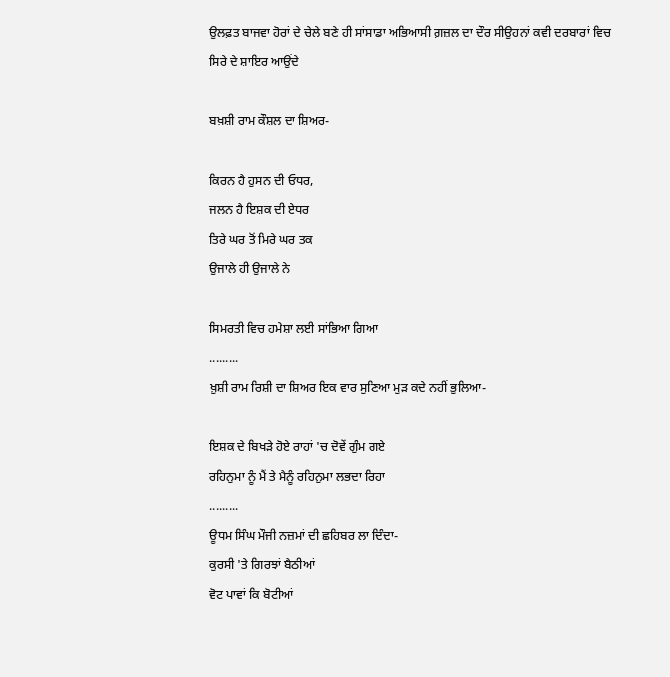ਉਲਫ਼ਤ ਬਾਜਵਾ ਹੋਰਾਂ ਦੇ ਚੇਲੇ ਬਣੇ ਹੀ ਸਾਂਸਾਡਾ ਅਭਿਆਸੀ ਗ਼ਜ਼ਲ ਦਾ ਦੌਰ ਸੀਉਹਨਾਂ ਕਵੀ ਦਰਬਾਰਾਂ ਵਿਚ ਸਿਰੇ ਦੇ ਸ਼ਾਇਰ ਆਉਂਦੇ

ਬਖ਼ਸ਼ੀ ਰਾਮ ਕੌਸ਼ਲ ਦਾ ਸ਼ਿਅਰ-

ਕਿਰਨ ਹੈ ਹੁਸਨ ਦੀ ਓਧਰ,
ਜਲਨ ਹੈ ਇਸ਼ਕ ਦੀ ਏਧਰ
ਤਿਰੇ ਘਰ ਤੋਂ ਮਿਰੇ ਘਰ ਤਕ
ਉਜਾਲੇ ਹੀ ਉਜਾਲੇ ਨੇ

ਸਿਮਰਤੀ ਵਿਚ ਹਮੇਸ਼ਾ ਲਈ ਸਾਂਭਿਆ ਗਿਆ
.........
ਖ਼ੁਸ਼ੀ ਰਾਮ ਰਿਸ਼ੀ ਦਾ ਸ਼ਿਅਰ ਇਕ ਵਾਰ ਸੁਣਿਆ ਮੁੜ ਕਦੇ ਨਹੀਂ ਭੁਲਿਆ-

ਇਸ਼ਕ ਦੇ ਬਿਖੜੇ ਹੋਏ ਰਾਹਾਂ 'ਚ ਦੋਵੇਂ ਗੁੰਮ ਗਏ
ਰਹਿਨੁਮਾ ਨੂੰ ਮੈਂ ਤੇ ਮੈਨੂੰ ਰਹਿਨੁਮਾ ਲਭਦਾ ਰਿਹਾ
.........
ਊਧਮ ਸਿੰਘ ਮੌਜੀ ਨਜ਼ਮਾਂ ਦੀ ਛਹਿਬਰ ਲਾ ਦਿੰਦਾ-
ਕੁਰਸੀ 'ਤੇ ਗਿਰਝਾਂ ਬੈਠੀਆਂ
ਵੋਟ ਪਾਵਾਂ ਕਿ ਬੋਟੀਆਂ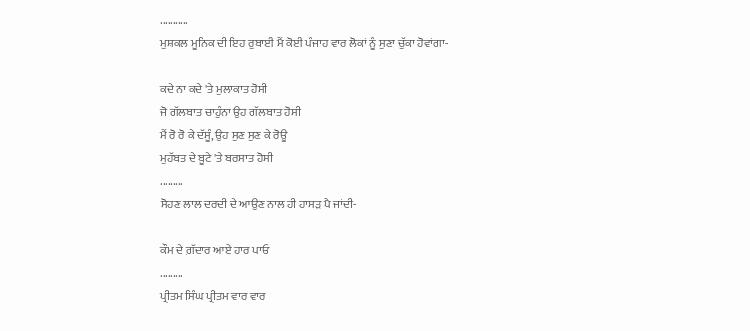...........
ਮੁਸ਼ਕਲ ਮੂਨਿਕ ਦੀ ਇਹ ਰੁਬਾਈ ਮੈਂ ਕੋਈ ਪੰਜਾਹ ਵਾਰ ਲੋਕਾਂ ਨੂੰ ਸੁਣਾ ਚੁੱਕਾ ਹੋਵਾਂਗਾ-

ਕਦੇ ਨਾ ਕਦੇ 'ਤੇ ਮੁਲਾਕਾਤ ਹੋਸੀ
ਜੋ ਗੱਲਬਾਤ ਚਾਹੁੰਨਾ ਉਹ ਗੱਲਬਾਤ ਹੋਸੀ
ਮੈਂ ਰੋ ਰੋ ਕੇ ਦੱਸੂੰ, ਉਹ ਸੁਣ ਸੁਣ ਕੇ ਰੋਊ
ਮੁਹੱਬਤ ਦੇ ਬੂਟੇ 'ਤੇ ਬਰਸਾਤ ਹੋਸੀ
.........
ਸੋਹਣ ਲਾਲ ਦਰਦੀ ਦੇ ਆਉਣ ਨਾਲ ਹੀ ਹਾਸੜ ਪੈ ਜਾਂਦੀ-

ਕੌਮ ਦੇ ਗ਼ੱਦਾਰ ਆਏ ਹਾਰ ਪਾਓ
.........
ਪ੍ਰੀਤਮ ਸਿੰਘ ਪ੍ਰੀਤਮ ਵਾਰ ਵਾਰ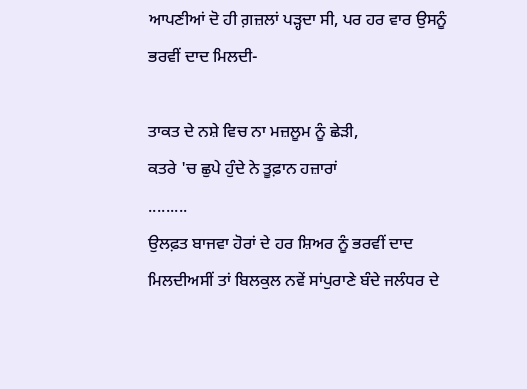ਆਪਣੀਆਂ ਦੋ ਹੀ ਗ਼ਜ਼ਲਾਂ ਪੜ੍ਹਦਾ ਸੀ, ਪਰ ਹਰ ਵਾਰ ਉਸਨੂੰ ਭਰਵੀਂ ਦਾਦ ਮਿਲਦੀ-

ਤਾਕਤ ਦੇ ਨਸ਼ੇ ਵਿਚ ਨਾ ਮਜ਼ਲੂਮ ਨੂੰ ਛੇੜੀ,
ਕਤਰੇ 'ਚ ਛੁਪੇ ਹੁੰਦੇ ਨੇ ਤੂਫ਼ਾਨ ਹਜ਼ਾਰਾਂ
.........
ਉਲਫ਼ਤ ਬਾਜਵਾ ਹੋਰਾਂ ਦੇ ਹਰ ਸ਼ਿਅਰ ਨੂੰ ਭਰਵੀਂ ਦਾਦ ਮਿਲਦੀਅਸੀਂ ਤਾਂ ਬਿਲਕੁਲ ਨਵੇਂ ਸਾਂਪੁਰਾਣੇ ਬੰਦੇ ਜਲੰਧਰ ਦੇ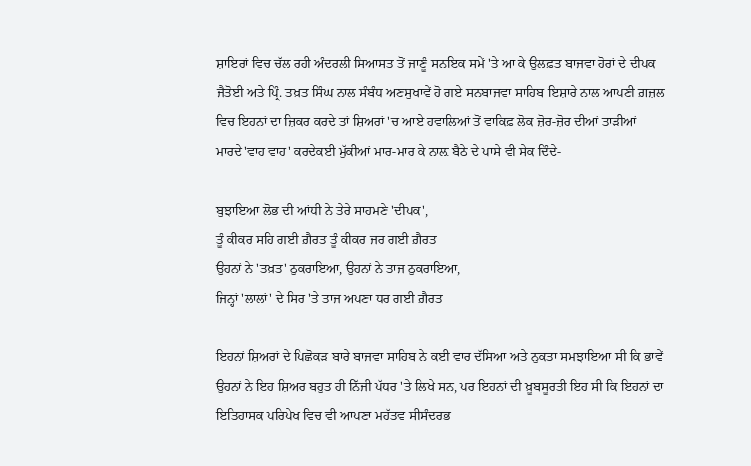ਸ਼ਾਇਰਾਂ ਵਿਚ ਚੱਲ ਰਹੀ ਅੰਦਰਲੀ ਸਿਆਸਤ ਤੋਂ ਜਾਣੂੰ ਸਨਇਕ ਸਮੇਂ 'ਤੇ ਆ ਕੇ ਉਲਫ਼ਤ ਬਾਜਵਾ ਹੋਰਾਂ ਦੇ ਦੀਪਕ ਜੈਤੋਈ ਅਤੇ ਪ੍ਰਿੰ. ਤਖ਼ਤ ਸਿੰਘ ਨਾਲ ਸੰਬੰਧ ਅਣਸੁਖਾਵੇਂ ਹੋ ਗਏ ਸਨਬਾਜਵਾ ਸਾਹਿਬ ਇਸ਼ਾਰੇ ਨਾਲ ਆਪਣੀ ਗ਼ਜ਼ਲ ਵਿਚ ਇਹਨਾਂ ਦਾ ਜ਼ਿਕਰ ਕਰਦੇ ਤਾਂ ਸ਼ਿਅਰਾਂ 'ਚ ਆਏ ਹਵਾਲਿਆਂ ਤੋਂ ਵਾਕਿਫ਼ ਲੋਕ ਜ਼ੋਰ-ਜ਼ੋਰ ਦੀਆਂ ਤਾੜੀਆਂ ਮਾਰਦੇ'ਵਾਹ ਵਾਹ' ਕਰਦੇਕਈ ਮੁੱਕੀਆਂ ਮਾਰ-ਮਾਰ ਕੇ ਨਾਲ਼ ਬੈਠੇ ਦੇ ਪਾਸੇ ਵੀ ਸੇਕ ਦਿੰਦੇ-

ਬੁਝਾਇਆ ਲੋਭ ਦੀ ਆਂਧੀ ਨੇ ਤੇਰੇ ਸਾਹਮਣੇ 'ਦੀਪਕ',
ਤੂੰ ਕੀਕਰ ਸਹਿ ਗਈ ਗ਼ੈਰਤ ਤੂੰ ਕੀਕਰ ਜਰ ਗਈ ਗ਼ੈਰਤ
ਉਹਨਾਂ ਨੇ 'ਤਖ਼ਤ' ਠੁਕਰਾਇਆ, ਉਹਨਾਂ ਨੇ ਤਾਜ ਠੁਕਰਾਇਆ,
ਜਿਨ੍ਹਾਂ 'ਲਾਲਾਂ' ਦੇ ਸਿਰ 'ਤੇ ਤਾਜ ਅਪਣਾ ਧਰ ਗਈ ਗ਼ੈਰਤ

ਇਹਨਾਂ ਸ਼ਿਅਰਾਂ ਦੇ ਪਿਛੋਕੜ ਬਾਰੇ ਬਾਜਵਾ ਸਾਹਿਬ ਨੇ ਕਈ ਵਾਰ ਦੱਸਿਆ ਅਤੇ ਨੁਕਤਾ ਸਮਝਾਇਆ ਸੀ ਕਿ ਭਾਵੇਂ ਉਹਨਾਂ ਨੇ ਇਹ ਸ਼ਿਅਰ ਬਹੁਤ ਹੀ ਨਿੱਜੀ ਪੱਧਰ 'ਤੇ ਲਿਖੇ ਸਨ, ਪਰ ਇਹਨਾਂ ਦੀ ਖ਼ੂਬਸੂਰਤੀ ਇਹ ਸੀ ਕਿ ਇਹਨਾਂ ਦਾ ਇਤਿਹਾਸਕ ਪਰਿਪੇਖ ਵਿਚ ਵੀ ਆਪਣਾ ਮਹੱਤਵ ਸੀਸੰਦਰਭ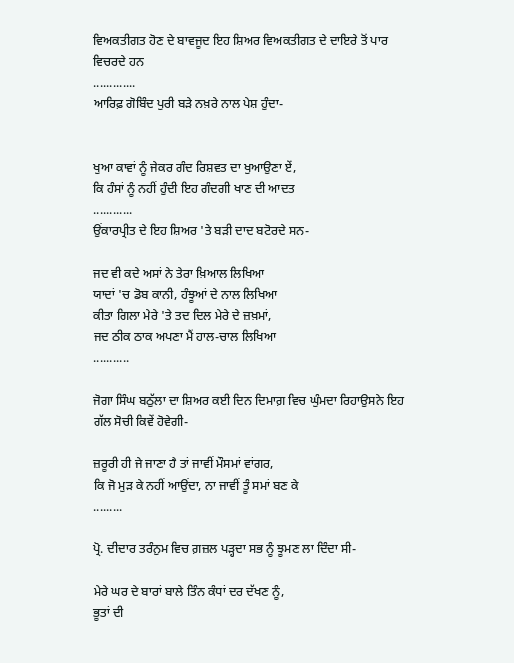ਵਿਅਕਤੀਗਤ ਹੋਣ ਦੇ ਬਾਵਜੂਦ ਇਹ ਸ਼ਿਅਰ ਵਿਅਕਤੀਗਤ ਦੇ ਦਾਇਰੇ ਤੋਂ ਪਾਰ ਵਿਚਰਦੇ ਹਨ
.............
ਆਰਿਫ਼ ਗੋਬਿੰਦ ਪੁਰੀ ਬੜੇ ਨਖ਼ਰੇ ਨਾਲ ਪੇਸ਼ ਹੁੰਦਾ-


ਖੁਆ ਕਾਵਾਂ ਨੂੰ ਜੇਕਰ ਗੰਦ ਰਿਸ਼ਵਤ ਦਾ ਖੁਆਉਣਾ ਏਂ,
ਕਿ ਹੰਸਾਂ ਨੂੰ ਨਹੀਂ ਹੁੰਦੀ ਇਹ ਗੰਦਗੀ ਖਾਣ ਦੀ ਆਦਤ
............
ਉਂਕਾਰਪ੍ਰੀਤ ਦੇ ਇਹ ਸ਼ਿਅਰ 'ਤੇ ਬੜੀ ਦਾਦ ਬਟੋਰਦੇ ਸਨ-

ਜਦ ਵੀ ਕਦੇ ਅਸਾਂ ਨੇ ਤੇਰਾ ਖ਼ਿਆਲ ਲਿਖਿਆ
ਯਾਦਾਂ 'ਚ ਡੋਬ ਕਾਨੀ, ਹੰਝੂਆਂ ਦੇ ਨਾਲ ਲਿਖਿਆ
ਕੀਤਾ ਗਿਲਾ ਮੇਰੇ 'ਤੇ ਤਦ ਦਿਲ ਮੇਰੇ ਦੇ ਜ਼ਖ਼ਮਾਂ,
ਜਦ ਠੀਕ ਠਾਕ ਅਪਣਾ ਮੈਂ ਹਾਲ-ਚਾਲ ਲਿਖਿਆ
...........

ਜੋਗਾ ਸਿੰਘ ਬਠੁੱਲਾ ਦਾ ਸ਼ਿਅਰ ਕਈ ਦਿਨ ਦਿਮਾਗ਼ ਵਿਚ ਘੁੰਮਦਾ ਰਿਹਾਉਸਨੇ ਇਹ ਗੱਲ ਸੋਚੀ ਕਿਵੇਂ ਹੋਵੇਗੀ-

ਜ਼ਰੂਰੀ ਹੀ ਜੇ ਜਾਣਾ ਹੈ ਤਾਂ ਜਾਵੀਂ ਮੌਸਮਾਂ ਵਾਂਗਰ,
ਕਿ ਜੋ ਮੁੜ ਕੇ ਨਹੀਂ ਆਉਂਦਾ, ਨਾ ਜਾਵੀਂ ਤੂੰ ਸਮਾਂ ਬਣ ਕੇ
.........

ਪ੍ਰੋ. ਦੀਦਾਰ ਤਰੰਨੁਮ ਵਿਚ ਗ਼ਜ਼ਲ ਪੜ੍ਹਦਾ ਸਭ ਨੂੰ ਝੂਮਣ ਲਾ ਦਿੰਦਾ ਸੀ-

ਮੇਰੇ ਘਰ ਦੇ ਬਾਰਾਂ ਬਾਲੇ ਤਿੰਨ ਕੰਧਾਂ ਦਰ ਦੱਖਣ ਨੂੰ,
ਭੂਤਾਂ ਦੀ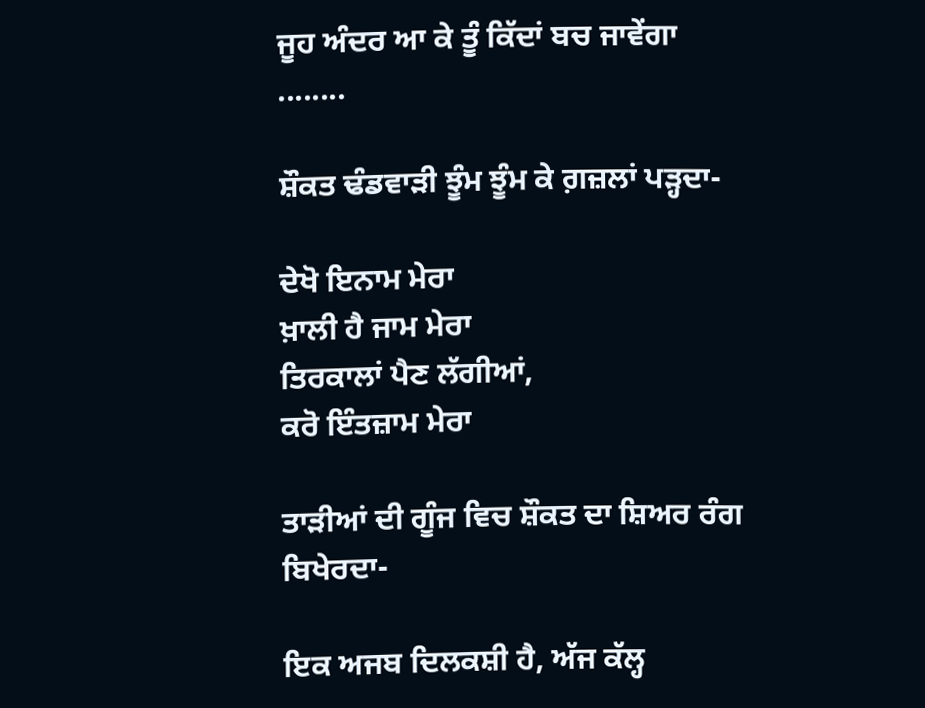ਜੂਹ ਅੰਦਰ ਆ ਕੇ ਤੂੰ ਕਿੱਦਾਂ ਬਚ ਜਾਵੇਂਗਾ
........

ਸ਼ੌਕਤ ਢੰਡਵਾੜੀ ਝੂੰਮ ਝੂੰਮ ਕੇ ਗ਼ਜ਼ਲਾਂ ਪੜ੍ਹਦਾ-

ਦੇਖੋ ਇਨਾਮ ਮੇਰਾ
ਖ਼ਾਲੀ ਹੈ ਜਾਮ ਮੇਰਾ
ਤਿਰਕਾਲਾਂ ਪੈਣ ਲੱਗੀਆਂ,
ਕਰੋ ਇੰਤਜ਼ਾਮ ਮੇਰਾ

ਤਾੜੀਆਂ ਦੀ ਗੂੰਜ ਵਿਚ ਸ਼ੌਕਤ ਦਾ ਸ਼ਿਅਰ ਰੰਗ ਬਿਖੇਰਦਾ-

ਇਕ ਅਜਬ ਦਿਲਕਸ਼ੀ ਹੈ, ਅੱਜ ਕੱਲ੍ਹ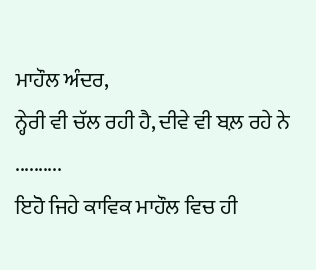ਮਾਹੌਲ ਅੰਦਰ,
ਨ੍ਹੇਰੀ ਵੀ ਚੱਲ ਰਹੀ ਹੈ, ਦੀਵੇ ਵੀ ਬਲ਼ ਰਹੇ ਨੇ
..........
ਇਹੋ ਜਿਹੇ ਕਾਵਿਕ ਮਾਹੌਲ ਵਿਚ ਹੀ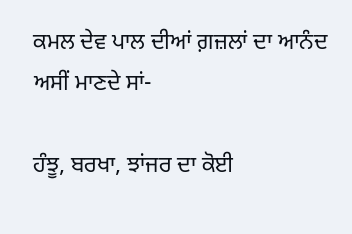ਕਮਲ ਦੇਵ ਪਾਲ ਦੀਆਂ ਗ਼ਜ਼ਲਾਂ ਦਾ ਆਨੰਦ ਅਸੀਂ ਮਾਣਦੇ ਸਾਂ-

ਹੰਝੂ, ਬਰਖਾ, ਝਾਂਜਰ ਦਾ ਕੋਈ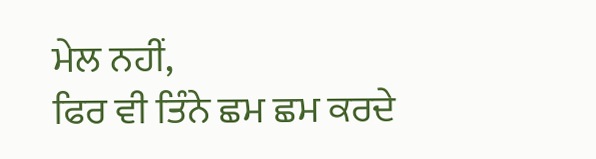ਮੇਲ ਨਹੀਂ,
ਫਿਰ ਵੀ ਤਿੰਨੇ ਛਮ ਛਮ ਕਰਦੇ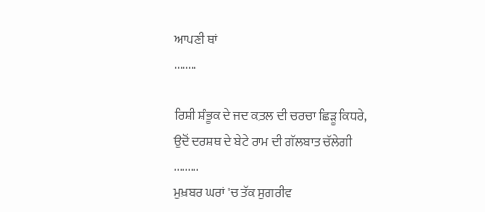ਆਪਣੀ ਥਾਂ
........

ਰਿਸ਼ੀ ਸ਼ੰਭੂਕ ਦੇ ਜਦ ਕ਼ਤਲ ਦੀ ਚਰਚਾ ਛਿੜੂ ਕਿਧਰੇ,
ਉਦੋਂ ਦਰਸ਼ਥ ਦੇ ਬੇਟੇ ਰਾਮ ਦੀ ਗੱਲਬਾਤ ਚੱਲੇਗੀ
.........
ਮੁਖ਼ਬਰ ਘਰਾਂ 'ਚ ਤੱਕ ਸੁਗਰੀਵ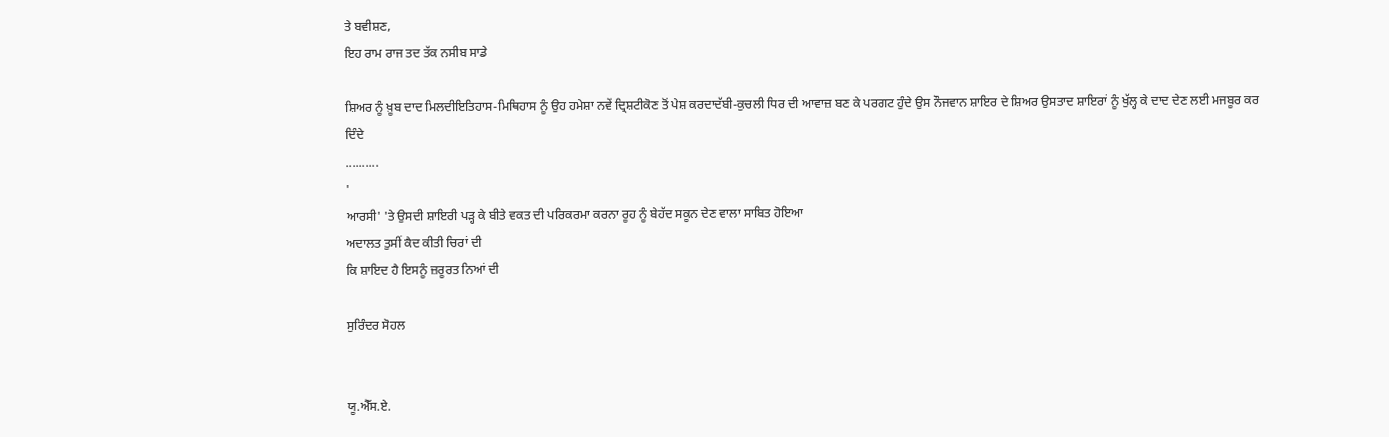ਤੇ ਬਵੀਸ਼ਣ,
ਇਹ ਰਾਮ ਰਾਜ ਤਦ ਤੱਕ ਨਸੀਬ ਸਾਡੇ

ਸ਼ਿਅਰ ਨੂੰ ਖ਼ੂਬ ਦਾਦ ਮਿਲਦੀਇਤਿਹਾਸ-ਮਿਥਿਹਾਸ ਨੂੰ ਉਹ ਹਮੇਸ਼ਾ ਨਵੇਂ ਦ੍ਰਿਸ਼ਟੀਕੋਣ ਤੋਂ ਪੇਸ਼ ਕਰਦਾਦੱਬੀ-ਕੁਚਲੀ ਧਿਰ ਦੀ ਆਵਾਜ਼ ਬਣ ਕੇ ਪਰਗਟ ਹੁੰਦੇ ਉਸ ਨੌਜਵਾਨ ਸ਼ਾਇਰ ਦੇ ਸ਼ਿਅਰ ਉਸਤਾਦ ਸ਼ਾਇਰਾਂ ਨੂੰ ਖੁੱਲ੍ਹ ਕੇ ਦਾਦ ਦੇਣ ਲਈ ਮਜਬੂਰ ਕਰ ਦਿੰਦੇ
..........
'
ਆਰਸੀ' 'ਤੇ ਉਸਦੀ ਸ਼ਾਇਰੀ ਪੜ੍ਹ ਕੇ ਬੀਤੇ ਵਕਤ ਦੀ ਪਰਿਕਰਮਾ ਕਰਨਾ ਰੂਹ ਨੂੰ ਬੇਹੱਦ ਸਕੂਨ ਦੇਣ ਵਾਲਾ ਸਾਬਿਤ ਹੋਇਆ
ਅਦਾਲਤ ਤੁਸੀਂ ਕੈਦ ਕੀਤੀ ਚਿਰਾਂ ਦੀ
ਕਿ ਸ਼ਾਇਦ ਹੈ ਇਸਨੂੰ ਜ਼ਰੂਰਤ ਨਿਆਂ ਦੀ

ਸੁਰਿੰਦਰ ਸੋਹਲ


ਯੂ.ਐੱਸ.ਏ.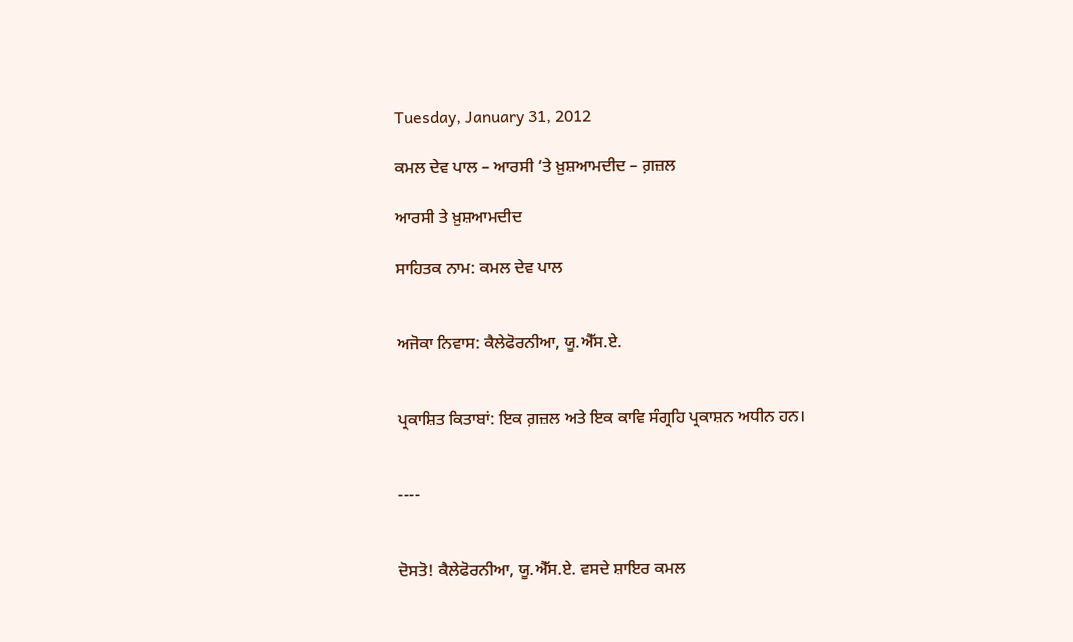Tuesday, January 31, 2012

ਕਮਲ ਦੇਵ ਪਾਲ – ਆਰਸੀ ‘ਤੇ ਖ਼ੁਸ਼ਆਮਦੀਦ – ਗ਼ਜ਼ਲ

ਆਰਸੀ ਤੇ ਖ਼ੁਸ਼ਆਮਦੀਦ

ਸਾਹਿਤਕ ਨਾਮ: ਕਮਲ ਦੇਵ ਪਾਲ


ਅਜੋਕਾ ਨਿਵਾਸ: ਕੈਲੇਫੋਰਨੀਆ, ਯੂ.ਐੱਸ.ਏ.


ਪ੍ਰਕਾਸ਼ਿਤ ਕਿਤਾਬਾਂ: ਇਕ ਗ਼ਜ਼ਲ ਅਤੇ ਇਕ ਕਾਵਿ ਸੰਗ੍ਰਹਿ ਪ੍ਰਕਾਸ਼ਨ ਅਧੀਨ ਹਨ।


----


ਦੋਸਤੋ! ਕੈਲੇਫੋਰਨੀਆ, ਯੂ.ਐੱਸ.ਏ. ਵਸਦੇ ਸ਼ਾਇਰ ਕਮਲ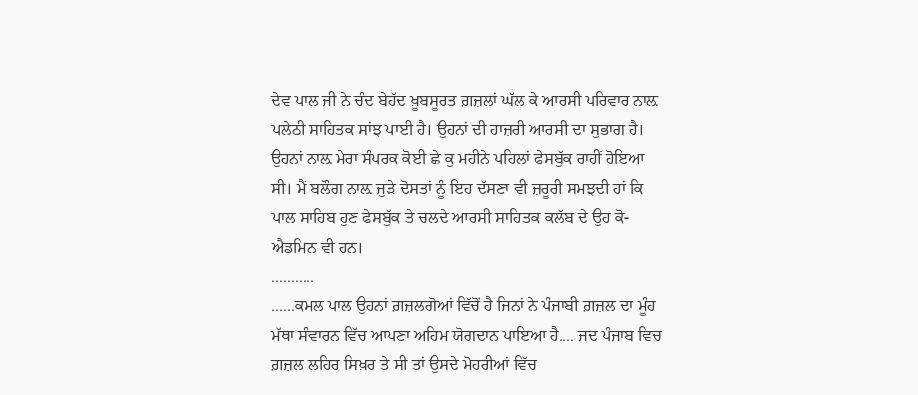ਦੇਵ ਪਾਲ ਜੀ ਨੇ ਚੰਦ ਬੇਹੱਦ ਖ਼ੂਬਸੂਰਤ ਗ਼ਜ਼ਲਾਂ ਘੱਲ ਕੇ ਆਰਸੀ ਪਰਿਵਾਰ ਨਾਲ਼ ਪਲੇਠੀ ਸਾਹਿਤਕ ਸਾਂਝ ਪਾਈ ਹੈ। ਉਹਨਾਂ ਦੀ ਹਾਜ਼ਰੀ ਆਰਸੀ ਦਾ ਸੁਭਾਗ ਹੈ। ਉਹਨਾਂ ਨਾਲ਼ ਮੇਰਾ ਸੰਪਰਕ ਕੋਈ ਛੇ ਕੁ ਮਹੀਨੇ ਪਹਿਲਾਂ ਫੇਸਬੁੱਕ ਰਾਹੀਂ ਹੋਇਆ ਸੀ। ਮੈਂ ਬਲੌਗ ਨਾਲ਼ ਜੁੜੇ ਦੋਸਤਾਂ ਨੂੰ ਇਹ ਦੱਸਣਾ ਵੀ ਜ਼ਰੂਰੀ ਸਮਝਦੀ ਹਾਂ ਕਿ ਪਾਲ ਸਾਹਿਬ ਹੁਣ ਫੇਸਬੁੱਕ ਤੇ ਚਲਦੇ ਆਰਸੀ ਸਾਹਿਤਕ ਕਲੱਬ ਦੇ ਉਹ ਕੋ-ਐਡਮਿਨ ਵੀ ਹਨ।
...........
......ਕਮਲ ਪਾਲ ਉਹਨਾਂ ਗ਼ਜ਼ਲਗੋਆਂ ਵਿੱਚੋਂ ਹੈ ਜਿਨਾਂ ਨੇ ਪੰਜਾਬੀ ਗ਼ਜ਼ਲ ਦਾ ਮੂੰਹ ਮੱਥਾ ਸੰਵਾਰਨ ਵਿੱਚ ਆਪਣਾ ਅਹਿਮ ਯੋਗਦਾਨ ਪਾਇਆ ਹੈ.... ਜਦ ਪੰਜਾਬ ਵਿਚ ਗ਼ਜ਼ਲ ਲਹਿਰ ਸਿਖ਼ਰ ਤੇ ਸੀ ਤਾਂ ਉਸਦੇ ਮੋਹਰੀਆਂ ਵਿੱਚ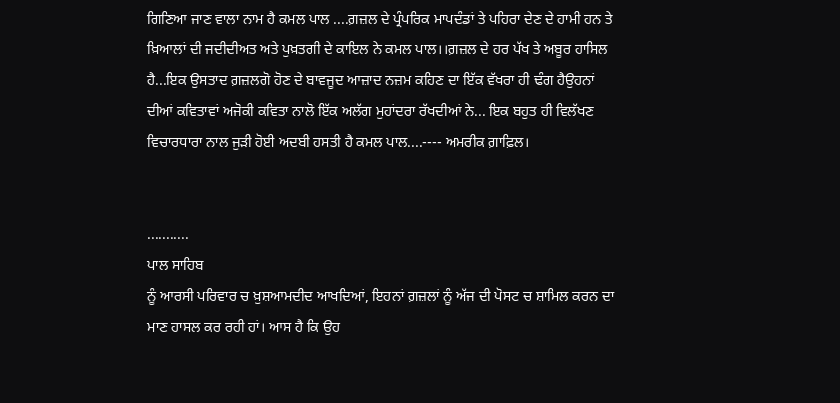ਗਿਣਿਆ ਜਾਣ ਵਾਲਾ ਨਾਮ ਹੈ ਕਮਲ ਪਾਲ ....ਗ਼ਜ਼ਲ ਦੇ ਪ੍ਰੰਪਰਿਕ ਮਾਪਦੰਡਾਂ ਤੇ ਪਹਿਰਾ ਦੇਣ ਦੇ ਹਾਮੀ ਹਨ ਤੇ ਖ਼ਿਆਲਾਂ ਦੀ ਜਦੀਦੀਅਤ ਅਤੇ ਪੁਖ਼ਤਗੀ ਦੇ ਕਾਇਲ ਨੇ ਕਮਲ ਪਾਲ।।ਗ਼ਜ਼ਲ ਦੇ ਹਰ ਪੱਖ ਤੇ ਅਬੂਰ ਹਾਸਿਲ ਹੈ...ਇਕ ਉਸਤਾਦ ਗ਼ਜ਼ਲਗੋ ਹੋਣ ਦੇ ਬਾਵਜੂਦ ਆਜ਼ਾਦ ਨਜ਼ਮ ਕਹਿਣ ਦਾ ਇੱਕ ਵੱਖਰਾ ਹੀ ਢੰਗ ਹੈਉਹਨਾਂ ਦੀਆਂ ਕਵਿਤਾਵਾਂ ਅਜੋਕੀ ਕਵਿਤਾ ਨਾਲੋ ਇੱਕ ਅਲੱਗ ਮੁਹਾਂਦਰਾ ਰੱਖਦੀਆਂ ਨੇ... ਇਕ ਬਹੁਤ ਹੀ ਵਿਲੱਖਣ ਵਿਚਾਰਧਾਰਾ ਨਾਲ ਜੁੜੀ ਹੋਈ ਅਦਬੀ ਹਸਤੀ ਹੈ ਕਮਲ ਪਾਲ....---- ਅਮਰੀਕ ਗ਼ਾਫ਼ਿਲ।


...........
ਪਾਲ ਸਾਹਿਬ
ਨੂੰ ਆਰਸੀ ਪਰਿਵਾਰ ਚ ਖ਼ੁਸ਼ਆਮਦੀਦ ਆਖਦਿਆਂ, ਇਹਨਾਂ ਗ਼ਜ਼ਲਾਂ ਨੂੰ ਅੱਜ ਦੀ ਪੋਸਟ ਚ ਸ਼ਾਮਿਲ ਕਰਨ ਦਾ ਮਾਣ ਹਾਸਲ ਕਰ ਰਹੀ ਹਾਂ। ਆਸ ਹੈ ਕਿ ਉਹ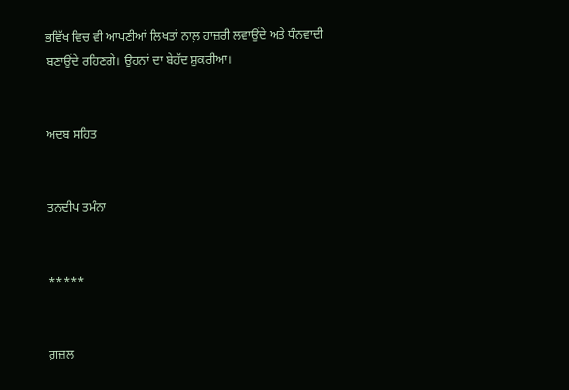ਭਵਿੱਖ ਵਿਚ ਵੀ ਆਪਣੀਆਂ ਲਿਖਤਾਂ ਨਾਲ਼ ਹਾਜ਼ਰੀ ਲਵਾਉਂਦੇ ਅਤੇ ਧੰਨਵਾਦੀ ਬਣਾਉਂਦੇ ਰਹਿਣਗੇ। ਉਹਨਾਂ ਦਾ ਬੇਹੱਦ ਸ਼ੁਕਰੀਆ।


ਅਦਬ ਸਹਿਤ


ਤਨਦੀਪ ਤਮੰਨਾ


*****


ਗ਼ਜ਼ਲ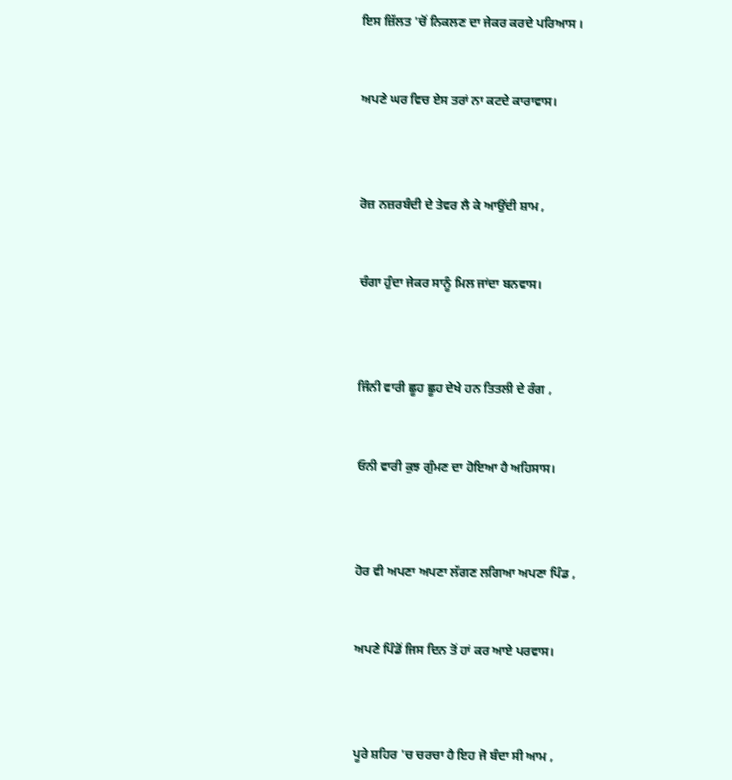ਇਸ ਜ਼ਿੱਲਤ 'ਚੋਂ ਨਿਕਲਣ ਦਾ ਜੇਕਰ ਕਰਦੇ ਪਰਿਆਸ ।


ਅਪਣੇ ਘਰ ਵਿਚ ਏਸ ਤਰਾਂ ਨਾ ਕਟਦੇ ਕਾਰਾਵਾਸ।



ਰੋਜ਼ ਨਜ਼ਰਬੰਦੀ ਦੇ ਤੇਵਰ ਲੈ ਕੇ ਆਉਂਦੀ ਸ਼ਾਮ ,


ਚੰਗਾ ਹੁੰਦਾ ਜੇਕਰ ਸਾਨੂੰ ਮਿਲ ਜਾਂਦਾ ਬਨਵਾਸ।



ਜਿੰਨੀ ਵਾਰੀ ਛੂਹ ਛੂਹ ਦੇਖੇ ਹਨ ਤਿਤਲੀ ਦੇ ਰੰਗ ,


ਓਨੀ ਵਾਰੀ ਕੁਝ ਗੁੰਮਣ ਦਾ ਹੋਇਆ ਹੈ ਅਹਿਸਾਸ।



ਹੋਰ ਵੀ ਅਪਣਾ ਅਪਣਾ ਲੱਗਣ ਲਗਿਆ ਅਪਣਾ ਪਿੰਡ ,


ਅਪਣੇ ਪਿੰਡੋਂ ਜਿਸ ਦਿਨ ਤੋਂ ਹਾਂ ਕਰ ਆਏ ਪਰਵਾਸ।



ਪੂਰੇ ਸ਼ਹਿਰ 'ਚ ਚਰਚਾ ਹੈ ਇਹ ਜੋ ਬੰਦਾ ਸੀ ਆਮ ,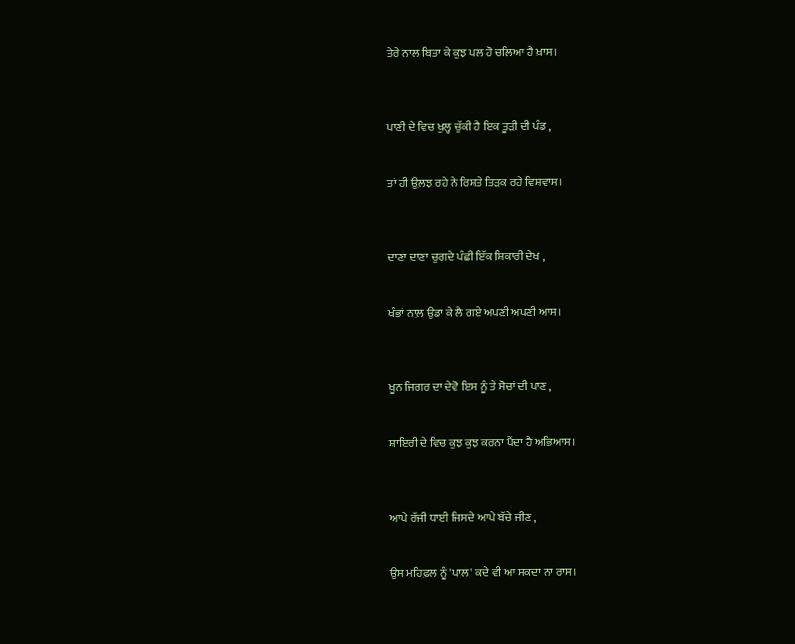ਤੇਰੇ ਨਾਲ ਬਿਤਾ ਕੇ ਕੁਝ ਪਲ ਹੋ ਚਲਿਆ ਹੈ ਖ਼ਾਸ।



ਪਾਣੀ ਦੇ ਵਿਚ ਖੁਲ੍ਹ ਚੁੱਕੀ ਹੈ ਇਕ ਤੂੜੀ ਦੀ ਪੰਡ ,


ਤਾਂ ਹੀ ਉਲ਼ਝ ਰਹੇ ਨੇ ਰਿਸ਼ਤੇ ਤਿੜਕ ਰਹੇ ਵਿਸ਼ਵਾਸ।



ਦਾਣਾ ਦਾਣਾ ਚੁਗਦੇ ਪੰਛੀ ਇੱਕ ਸ਼ਿਕਾਰੀ ਦੇਖ ,


ਖੰਭਾਂ ਨਾਲ਼ ਉਡਾ ਕੇ ਲੈ ਗਏ ਅਪਣੀ ਅਪਣੀ ਆਸ।



ਖੂਨ ਜਿਗਰ ਦਾ ਦੇਵੋ ਇਸ ਨੂੰ ਤੇ ਸੋਚਾਂ ਦੀ ਪਾਣ ,


ਸ਼ਾਇਰੀ ਦੇ ਵਿਚ ਕੁਝ ਕੁਝ ਕਰਨਾ ਪੈਂਦਾ ਹੈ ਅਭਿਆਸ।



ਆਪੇ ਰੱਜੀ ਧਾਈ ਜਿਸਦੇ ਆਪੇ ਬੱਚੇ ਜੀਣ ,


ਉਸ ਮਹਿਫ਼ਲ ਨੂੰ 'ਪਾਲ' ਕਦੇ ਵੀ ਆ ਸਕਦਾ ਨਾ ਰਾਸ।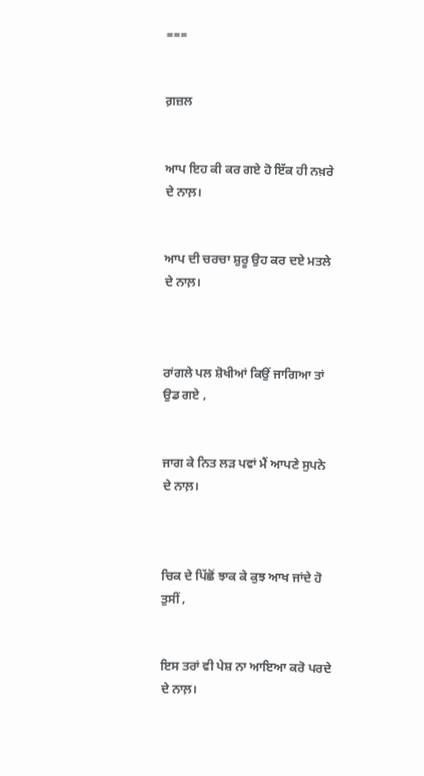===


ਗ਼ਜ਼ਲ


ਆਪ ਇਹ ਕੀ ਕਰ ਗਏ ਹੋ ਇੱਕ ਹੀ ਨਖ਼ਰੇ ਦੇ ਨਾਲ਼।


ਆਪ ਦੀ ਚਰਚਾ ਸ਼ੁਰੂ ਉਹ ਕਰ ਦਏ ਮਤਲੇ ਦੇ ਨਾਲ਼।



ਰਾਂਗਲੇ ਪਲ ਸ਼ੋਖੀਆਂ ਕਿਉਂ ਜਾਗਿਆ ਤਾਂ ਉਡ ਗਏ ,


ਜਾਗ ਕੇ ਨਿਤ ਲੜ ਪਵਾਂ ਮੈਂ ਆਪਣੇ ਸੁਪਨੇ ਦੇ ਨਾਲ਼।



ਚਿਕ ਦੇ ਪਿੱਛੋਂ ਝਾਕ ਕੇ ਕੁਝ ਆਖ ਜਾਂਦੇ ਹੋ ਤੁਸੀਂ ,


ਇਸ ਤਰਾਂ ਵੀ ਪੇਸ਼ ਨਾ ਆਇਆ ਕਰੋ ਪਰਦੇ ਦੇ ਨਾਲ਼।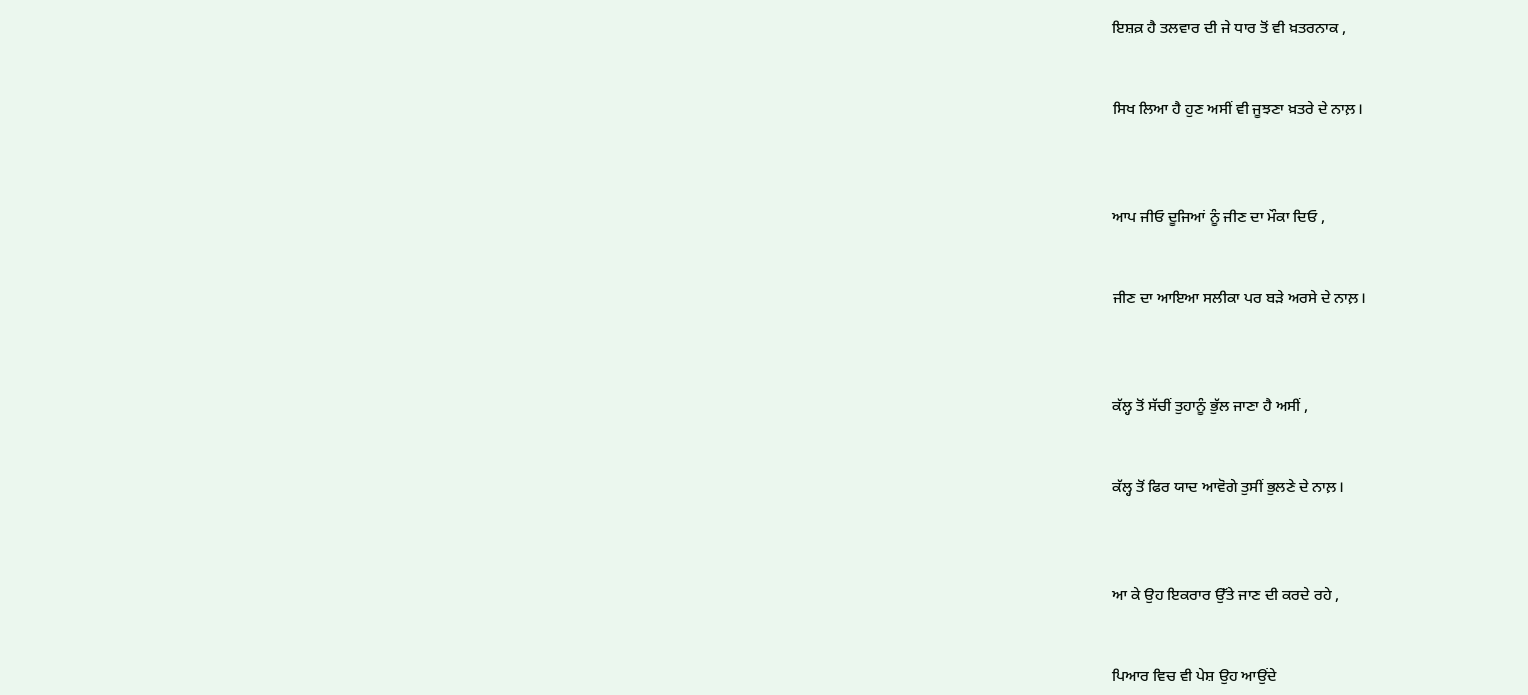ਇਸ਼ਕ਼ ਹੈ ਤਲਵਾਰ ਦੀ ਜੇ ਧਾਰ ਤੋਂ ਵੀ ਖ਼ਤਰਨਾਕ ,


ਸਿਖ ਲਿਆ ਹੈ ਹੁਣ ਅਸੀਂ ਵੀ ਜੂਝਣਾ ਖ਼ਤਰੇ ਦੇ ਨਾਲ਼।



ਆਪ ਜੀਓ ਦੂਜਿਆਂ ਨੂੰ ਜੀਣ ਦਾ ਮੌਕਾ ਦਿਓ ,


ਜੀਣ ਦਾ ਆਇਆ ਸਲੀਕਾ ਪਰ ਬੜੇ ਅਰਸੇ ਦੇ ਨਾਲ਼।



ਕੱਲ੍ਹ ਤੋਂ ਸੱਚੀਂ ਤੁਹਾਨੂੰ ਭੁੱਲ ਜਾਣਾ ਹੈ ਅਸੀਂ ,


ਕੱਲ੍ਹ ਤੋਂ ਫਿਰ ਯਾਦ ਆਵੋਗੇ ਤੁਸੀਂ ਭੁਲਣੇ ਦੇ ਨਾਲ਼।



ਆ ਕੇ ਉਹ ਇਕਰਾਰ ਉੱਤੇ ਜਾਣ ਦੀ ਕਰਦੇ ਰਹੇ ,


ਪਿਆਰ ਵਿਚ ਵੀ ਪੇਸ਼ ਉਹ ਆਉਂਦੇ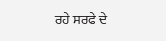ਰਹੇ ਸਰਫੇ ਦੇ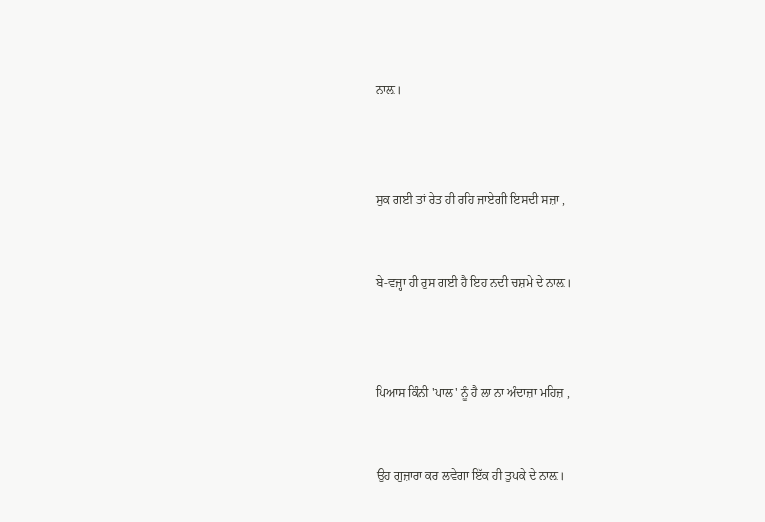ਨਾਲ਼।



ਸੁਕ ਗਈ ਤਾਂ ਰੇਤ ਹੀ ਰਹਿ ਜਾਏਗੀ ਇਸਦੀ ਸਜ਼ਾ ,


ਬੇ-ਵਜ੍ਹਾ ਹੀ ਰੁਸ ਗਈ ਹੈ ਇਹ ਨਦੀ ਚਸ਼ਮੇ ਦੇ ਨਾਲ਼।



ਪਿਆਸ ਕਿੰਨੀ 'ਪਾਲ' ਨੂੰ ਹੈ ਲਾ ਨਾ ਅੰਦਾਜ਼ਾ ਮਹਿਜ਼ ,


ਉਹ ਗੁਜ਼ਾਰਾ ਕਰ ਲਵੇਗਾ ਇੱਕ ਹੀ ਤੁਪਕੇ ਦੇ ਨਾਲ਼।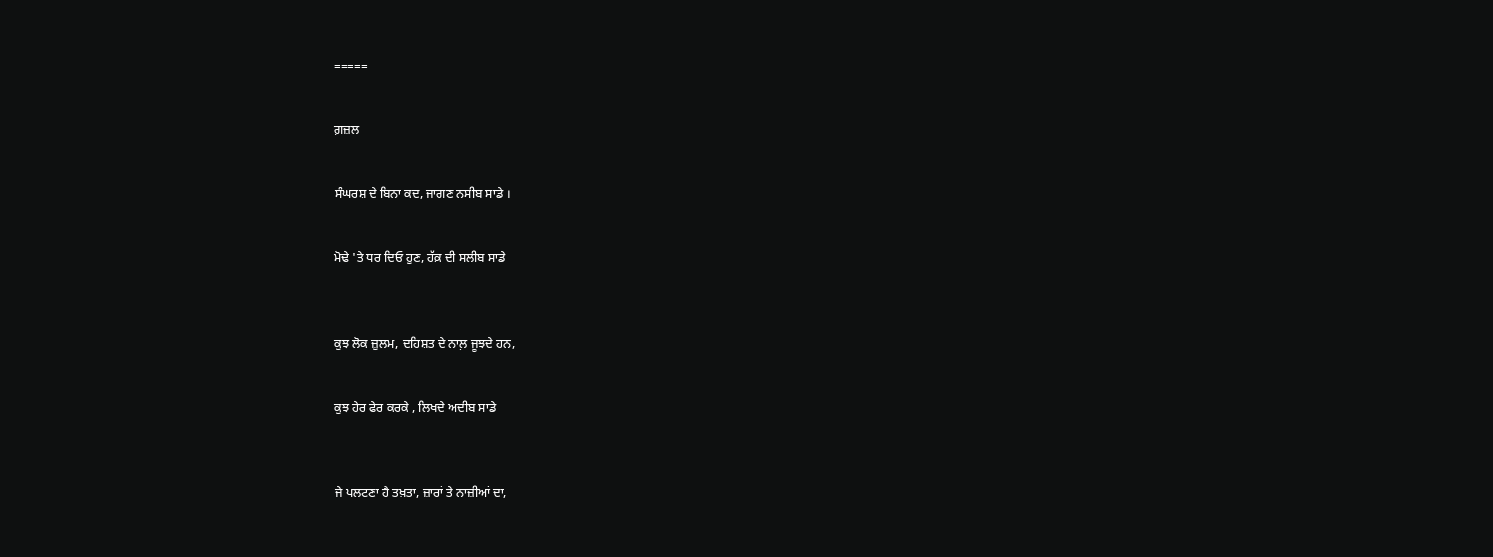=====


ਗ਼ਜ਼ਲ


ਸੰਘਰਸ਼ ਦੇ ਬਿਨਾ ਕਦ, ਜਾਗਣ ਨਸੀਬ ਸਾਡੇ ।


ਮੋਢੇ 'ਤੇ ਧਰ ਦਿਓ ਹੁਣ, ਹੱਕ਼ ਦੀ ਸਲੀਬ ਸਾਡੇ



ਕੁਝ ਲੋਕ ਜ਼ੁਲਮ, ਦਹਿਸ਼ਤ ਦੇ ਨਾਲ਼ ਜੂਝਦੇ ਹਨ,


ਕੁਝ ਹੇਰ ਫੇਰ ਕਰਕੇ , ਲਿਖਦੇ ਅਦੀਬ ਸਾਡੇ



ਜੇ ਪਲਟਣਾ ਹੈ ਤਖ਼ਤਾ, ਜ਼ਾਰਾਂ ਤੇ ਨਾਜ਼ੀਆਂ ਦਾ,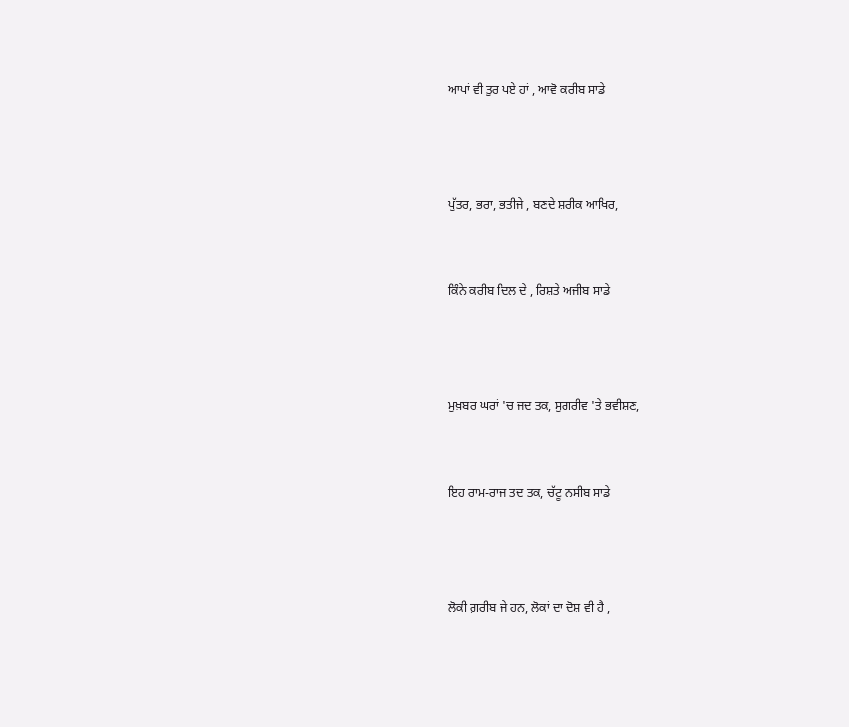ਆਪਾਂ ਵੀ ਤੁਰ ਪਏ ਹਾਂ , ਆਵੋ ਕਰੀਬ ਸਾਡੇ



ਪੁੱਤਰ, ਭਰਾ, ਭਤੀਜੇ , ਬਣਦੇ ਸ਼ਰੀਕ ਆਖਿਰ,


ਕਿੰਨੇ ਕਰੀਬ ਦਿਲ ਦੇ , ਰਿਸ਼ਤੇ ਅਜੀਬ ਸਾਡੇ



ਮੁਖ਼ਬਰ ਘਰਾਂ 'ਚ ਜਦ ਤਕ, ਸੁਗਰੀਵ 'ਤੇ ਭਵੀਸ਼ਣ,


ਇਹ ਰਾਮ-ਰਾਜ ਤਦ ਤਕ, ਚੱਟੂ ਨਸੀਬ ਸਾਡੇ



ਲੋਕੀ ਗ਼ਰੀਬ ਜੇ ਹਨ, ਲੋਕਾਂ ਦਾ ਦੋਸ਼ ਵੀ ਹੈ ,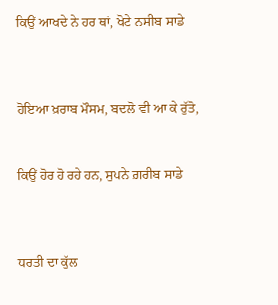ਕਿਉਂ ਆਖਦੇ ਨੇ ਹਰ ਥਾਂ, ਖੋਟੇ ਨਸੀਬ ਸਾਡੇ



ਹੋਇਆ ਖ਼ਰਾਬ ਮੌਸਮ, ਬਦਲੋ ਵੀ ਆ ਕੇ ਰੁੱਤੋ,


ਕਿਉਂ ਹੋਰ ਹੋ ਰਹੇ ਹਨ, ਸੁਪਨੇ ਗ਼ਰੀਬ ਸਾਡੇ



ਧਰਤੀ ਦਾ ਕੁੱਲ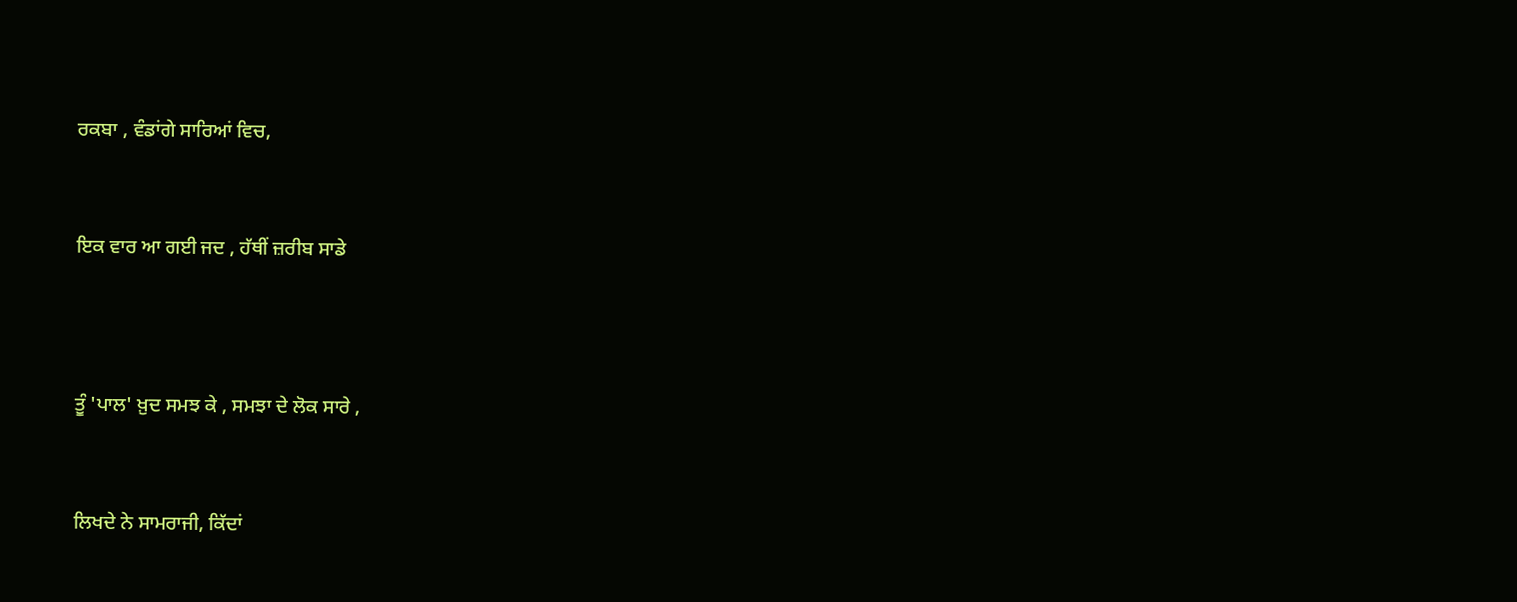ਰਕਬਾ , ਵੰਡਾਂਗੇ ਸਾਰਿਆਂ ਵਿਚ,


ਇਕ ਵਾਰ ਆ ਗਈ ਜਦ , ਹੱਥੀਂ ਜ਼ਰੀਬ ਸਾਡੇ



ਤੂੰ 'ਪਾਲ' ਖ਼ੁਦ ਸਮਝ ਕੇ , ਸਮਝਾ ਦੇ ਲੋਕ ਸਾਰੇ ,


ਲਿਖਦੇ ਨੇ ਸਾਮਰਾਜੀ, ਕਿੱਦਾਂ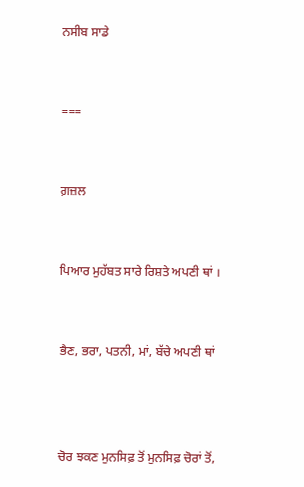ਨਸੀਬ ਸਾਡੇ


===


ਗ਼ਜ਼ਲ


ਪਿਆਰ ਮੁਹੱਬਤ ਸਾਰੇ ਰਿਸ਼ਤੇ ਅਪਣੀ ਥਾਂ ।


ਭੈਣ, ਭਰਾ, ਪਤਨੀ, ਮਾਂ, ਬੱਚੇ ਅਪਣੀ ਥਾਂ



ਚੋਰ ਝਕਣ ਮੁਨਸਿਫ਼ ਤੋਂ ਮੁਨਸਿਫ਼ ਚੋਰਾਂ ਤੋਂ,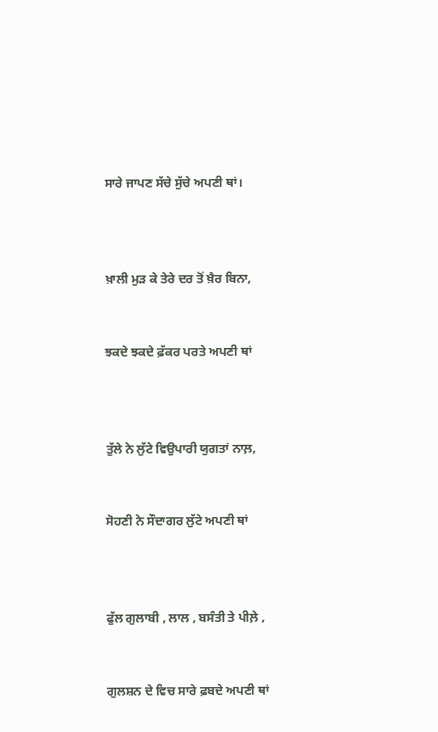ਸਾਰੇ ਜਾਪਣ ਸੱਚੇ ਸੁੱਚੇ ਅਪਣੀ ਥਾਂ।



ਖ਼ਾਲੀ ਮੁੜ ਕੇ ਤੇਰੇ ਦਰ ਤੋਂ ਖ਼ੈਰ ਬਿਨਾ,


ਝਕਦੇ ਝਕਦੇ ਫ਼ੱਕਰ ਪਰਤੇ ਅਪਣੀ ਥਾਂ



ਤੁੱਲੇ ਨੇ ਲੁੱਟੇ ਵਿਉਪਾਰੀ ਯੁਗਤਾਂ ਨਾਲ਼,


ਸੋਹਣੀ ਨੇ ਸੌਦਾਗਰ ਲੁੱਟੇ ਅਪਣੀ ਥਾਂ



ਫੁੱਲ ਗੁਲਾਬੀ , ਲਾਲ , ਬਸੰਤੀ ਤੇ ਪੀਲ਼ੇ ,


ਗੁਲਸ਼ਨ ਦੇ ਵਿਚ ਸਾਰੇ ਫ਼ਬਦੇ ਅਪਣੀ ਥਾਂ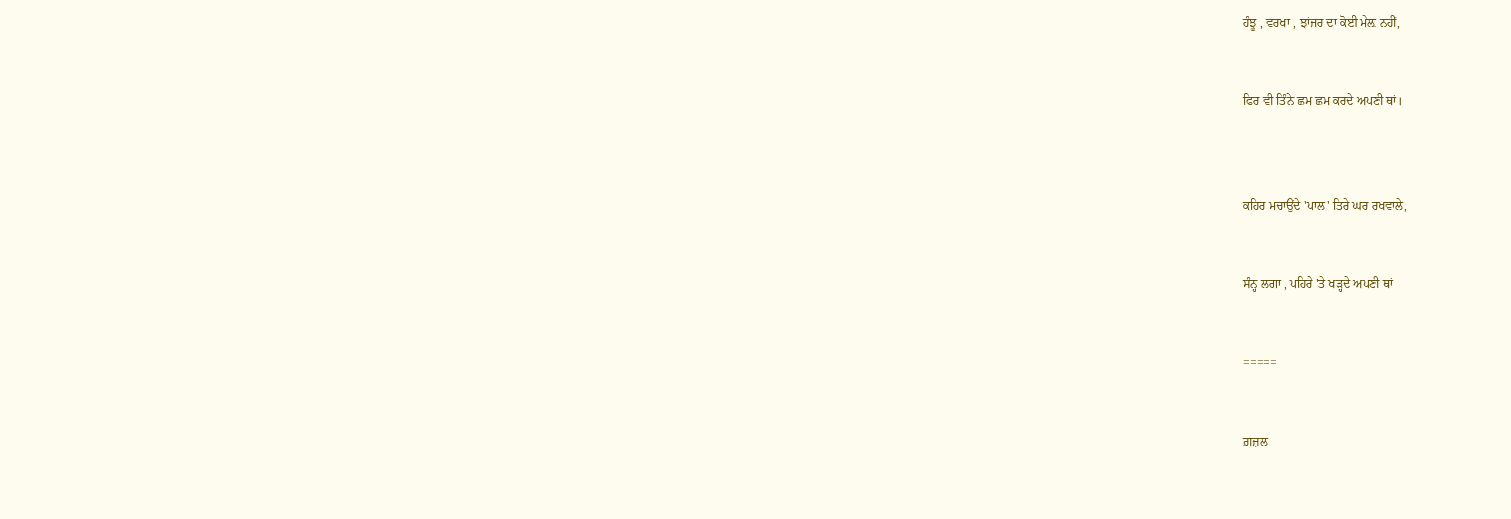ਹੰਝੂ , ਵਰਖਾ , ਝਾਂਜਰ ਦਾ ਕੋਈ ਮੇਲ਼ ਨਹੀਂ,


ਫਿਰ ਵੀ ਤਿੰਨੇ ਛਮ ਛਮ ਕਰਦੇ ਅਪਣੀ ਥਾਂ।



ਕਹਿਰ ਮਚਾਉਂਦੇ 'ਪਾਲ' ਤਿਰੇ ਘਰ ਰਖਵਾਲੇ,


ਸੰਨ੍ਹ ਲਗਾ , ਪਹਿਰੇ 'ਤੇ ਖੜ੍ਹਦੇ ਅਪਣੀ ਥਾਂ


=====


ਗ਼ਜ਼ਲ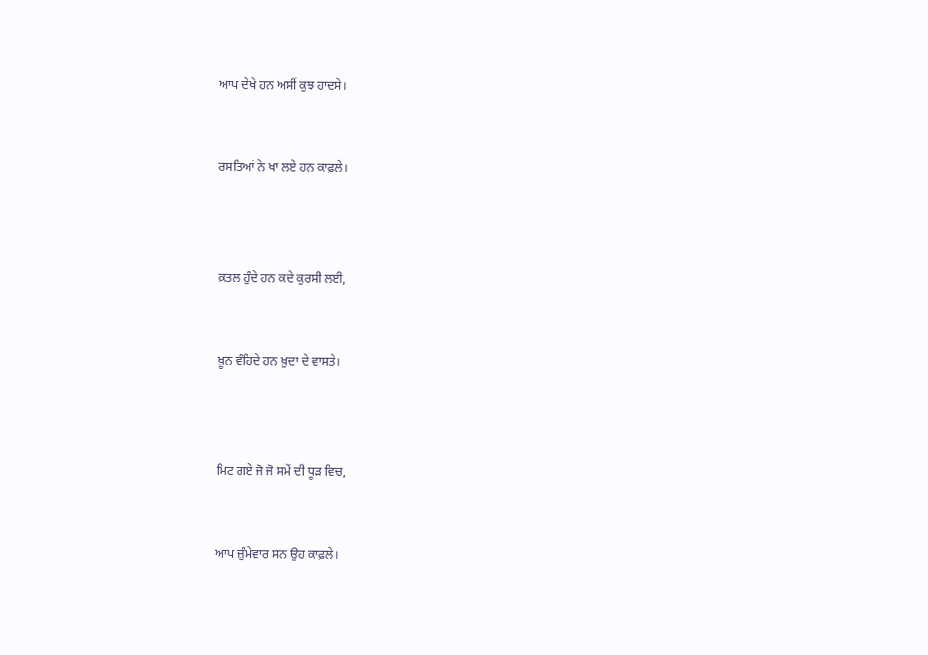ਆਪ ਦੇਖੇ ਹਨ ਅਸੀਂ ਕੁਝ ਹਾਦਸੇ।


ਰਸਤਿਆਂ ਨੇ ਖਾ ਲਏ ਹਨ ਕਾਫ਼ਲੇ।



ਕ਼ਤਲ ਹੁੰਦੇ ਹਨ ਕਦੇ ਕੁਰਸੀ ਲਈ,


ਖ਼ੂਨ ਵੰਹਿਦੇ ਹਨ ਖ਼ੁਦਾ ਦੇ ਵਾਸਤੇ।



ਮਿਟ ਗਏ ਜੋ ਜੋ ਸਮੇਂ ਦੀ ਧੂੜ ਵਿਚ,


ਆਪ ਜ਼ੁੰਮੇਵਾਰ ਸਨ ਉਹ ਕਾਫ਼ਲੇ।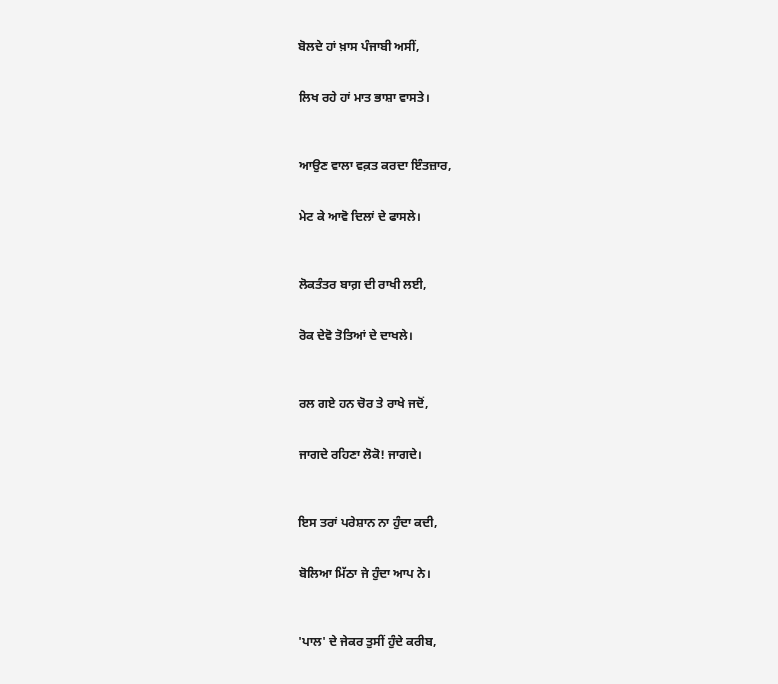ਬੋਲਦੇ ਹਾਂ ਖ਼ਾਸ ਪੰਜਾਬੀ ਅਸੀਂ,


ਲਿਖ ਰਹੇ ਹਾਂ ਮਾਤ ਭਾਸ਼ਾ ਵਾਸਤੇ।



ਆਉਣ ਵਾਲਾ ਵਕ਼ਤ ਕਰਦਾ ਇੰਤਜ਼ਾਰ,


ਮੇਟ ਕੇ ਆਵੋ ਦਿਲਾਂ ਦੇ ਫਾਸਲੇ।



ਲੋਕਤੰਤਰ ਬਾਗ਼ ਦੀ ਰਾਖੀ ਲਈ,


ਰੋਕ ਦੇਵੋ ਤੋਤਿਆਂ ਦੇ ਦਾਖਲੇ।



ਰਲ ਗਏ ਹਨ ਚੋਰ ਤੇ ਰਾਖੇ ਜਦੋਂ,


ਜਾਗਦੇ ਰਹਿਣਾ ਲੋਕੋ! ਜਾਗਦੇ।



ਇਸ ਤਰਾਂ ਪਰੇਸ਼ਾਨ ਨਾ ਹੁੰਦਾ ਕਦੀ,


ਬੋਲਿਆ ਮਿੱਠਾ ਜੇ ਹੁੰਦਾ ਆਪ ਨੇ।



'ਪਾਲ' ਦੇ ਜੇਕਰ ਤੁਸੀਂ ਹੁੰਦੇ ਕਰੀਬ,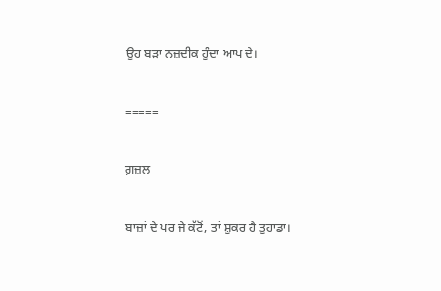ਉਹ ਬੜਾ ਨਜ਼ਦੀਕ ਹੁੰਦਾ ਆਪ ਦੇ।


=====


ਗ਼ਜ਼ਲ


ਬਾਜ਼ਾਂ ਦੇ ਪਰ ਜੇ ਕੱਟੋਂ, ਤਾਂ ਸ਼ੁਕਰ ਹੈ ਤੁਹਾਡਾ।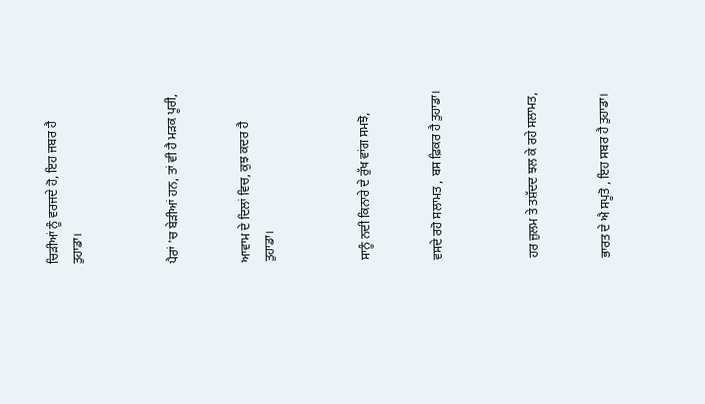ਚਿੜੀਆਂ ਨੂੰ ਵਰਜਦੇ ਹੋ, ਇਹ ਜਬਰ ਹੈ ਤੁਹਾਡਾ।



ਪੈਰਾਂ 'ਚ ਬੇੜੀਆਂ ਹਨ, ਤਾਂ ਵੀ ਹੈ ਮੜਕ ਪੂਰੀ,


ਆਵਾਮ ਦੇ ਦਿਲਾਂ ਵਿਚ, ਕੁਝ ਕਦਰ ਹੈ ਤੁਹਾਡਾ।



ਸਾਨੂੰ ਨਦੀ ਕਿਨਾਰੇ ਦੇ ਰੁੱਖ ਵਾਂਗ ਸਮਝੋ,


ਵਸਦੇ ਰਹੋ ਸਲਾਮਤ , ਬਸ ਫ਼ਿਕਰ ਹੈ ਤੁਹਾਡਾ।



ਹਰ ਜ਼ੁਲਮ ਤੇ ਤਸ਼ੱਦਦ ਝਲ ਕੇ ਰਹੇ ਸਲਾਮਤ,


ਭਾਰਤ ਦੇ ਐ ਸਪੂਤੋ , ਇਹ ਸਬਰ ਹੈ ਤੁਹਾਡਾ।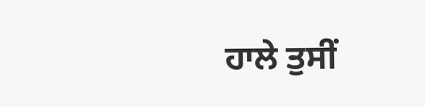ਹਾਲੇ ਤੁਸੀਂ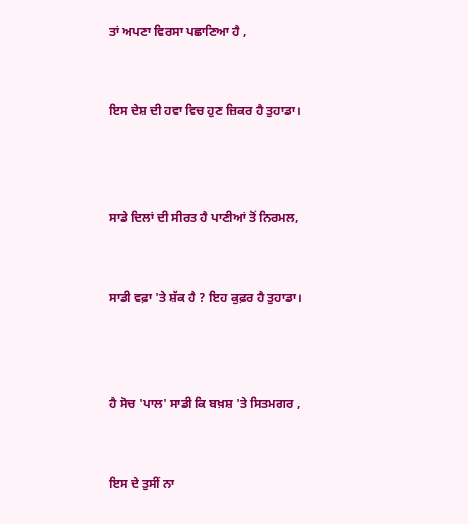ਤਾਂ ਅਪਣਾ ਵਿਰਸਾ ਪਛਾਣਿਆ ਹੈ ,


ਇਸ ਦੇਸ਼ ਦੀ ਹਵਾ ਵਿਚ ਹੁਣ ਜ਼ਿਕਰ ਹੈ ਤੁਹਾਡਾ।



ਸਾਡੇ ਦਿਲਾਂ ਦੀ ਸੀਰਤ ਹੈ ਪਾਣੀਆਂ ਤੋਂ ਨਿਰਮਲ,


ਸਾਡੀ ਵਫ਼ਾ 'ਤੇ ਸ਼ੱਕ ਹੈ ? ਇਹ ਕੁਫ਼ਰ ਹੈ ਤੁਹਾਡਾ।



ਹੈ ਸੋਚ 'ਪਾਲ' ਸਾਡੀ ਕਿ ਬਖ਼ਸ਼ 'ਤੇ ਸਿਤਮਗਰ ,


ਇਸ ਦੇ ਤੁਸੀਂ ਨਾ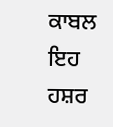ਕਾਬਲ ਇਹ ਹਸ਼ਰ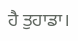ਹੈ ਤੁਹਾਡਾ।